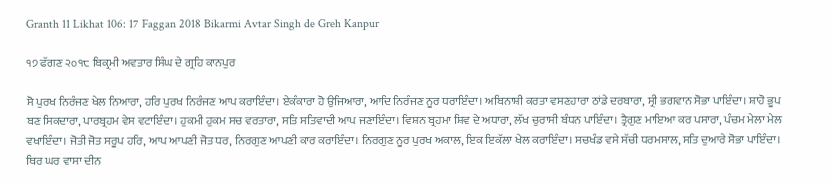Granth 11 Likhat 106: 17 Faggan 2018 Bikarmi Avtar Singh de Greh Kanpur

੧੭ ਫੱਗਣ ੨੦੧੮ ਬਿਕ੍ਰਮੀ ਅਵਤਾਰ ਸਿੰਘ ਦੇ ਗ੍ਰਹਿ ਕਾਨਪੁਰ

ਸੋ ਪੁਰਖ ਨਿਰੰਜਣ ਖੇਲ ਨਿਆਰਾ, ਹਰਿ ਪੁਰਖ ਨਿਰੰਜਣ ਆਪ ਕਰਾਇੰਦਾ। ਏਕੰਕਾਰਾ ਹੋ ਉਜਿਆਰਾ, ਆਦਿ ਨਿਰੰਜਣ ਨੂਰ ਧਰਾਇੰਦਾ। ਅਬਿਨਾਸ਼ੀ ਕਰਤਾ ਵਸਣਹਾਰਾ ਠਾਂਡੇ ਦਰਬਾਰਾ, ਸ੍ਰੀ ਭਗਵਾਨ ਸੋਭਾ ਪਾਇੰਦਾ। ਸ਼ਾਹੋ ਭੂਪ ਬਣ ਸਿਕਦਾਰਾ, ਪਾਰਬ੍ਰਹਮ ਵੇਸ ਵਟਾਇੰਦਾ। ਹੁਕਮੀ ਹੁਕਮ ਸਚ ਵਰਤਾਰਾ, ਸਤਿ ਸਤਿਵਾਦੀ ਆਪ ਜਣਾਇੰਦਾ। ਵਿਸ਼ਨ ਬ੍ਰਹਮਾ ਸ਼ਿਵ ਦੇ ਅਧਾਰਾ, ਲੱਖ ਚੁਰਾਸੀ ਬੰਧਨ ਪਾਇੰਦਾ। ਤ੍ਰੈਗੁਣ ਮਾਇਆ ਕਰ ਪਸਾਰਾ, ਪੰਚਮ ਮੇਲਾ ਮੇਲ ਵਖਾਇੰਦਾ। ਜੋਤੀ ਜੋਤ ਸਰੂਪ ਹਰਿ, ਆਪ ਆਪਣੀ ਜੋਤ ਧਰ, ਨਿਰਗੁਣ ਆਪਣੀ ਕਾਰ ਕਰਾਇੰਦਾ। ਨਿਰਗੁਣ ਨੂਰ ਪੁਰਖ ਅਕਾਲ, ਇਕ ਇਕੱਲਾ ਖੇਲ ਕਰਾਇੰਦਾ। ਸਚਖੰਡ ਵਸੇ ਸੱਚੀ ਧਰਮਸਾਲ, ਸਤਿ ਦੁਆਰੇ ਸੋਭਾ ਪਾਇੰਦਾ। ਥਿਰ ਘਰ ਵਾਸਾ ਦੀਨ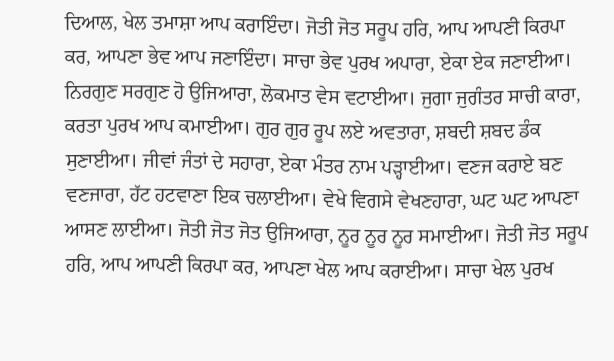ਦਿਆਲ, ਖੇਲ ਤਮਾਸ਼ਾ ਆਪ ਕਰਾਇੰਦਾ। ਜੋਤੀ ਜੋਤ ਸਰੂਪ ਹਰਿ, ਆਪ ਆਪਣੀ ਕਿਰਪਾ ਕਰ, ਆਪਣਾ ਭੇਵ ਆਪ ਜਣਾਇੰਦਾ। ਸਾਚਾ ਭੇਵ ਪੁਰਖ ਅਪਾਰਾ, ਏਕਾ ਏਕ ਜਣਾਈਆ। ਨਿਰਗੁਣ ਸਰਗੁਣ ਹੋ ਉਜਿਆਰਾ, ਲੋਕਮਾਤ ਵੇਸ ਵਟਾਈਆ। ਜੁਗਾ ਜੁਗੰਤਰ ਸਾਚੀ ਕਾਰਾ, ਕਰਤਾ ਪੁਰਖ ਆਪ ਕਮਾਈਆ। ਗੁਰ ਗੁਰ ਰੂਪ ਲਏ ਅਵਤਾਰਾ, ਸ਼ਬਦੀ ਸ਼ਬਦ ਡੰਕ ਸੁਣਾਈਆ। ਜੀਵਾਂ ਜੰਤਾਂ ਦੇ ਸਹਾਰਾ, ਏਕਾ ਮੰਤਰ ਨਾਮ ਪੜ੍ਹਾਈਆ। ਵਣਜ ਕਰਾਏ ਬਣ ਵਣਜਾਰਾ, ਹੱਟ ਹਟਵਾਣਾ ਇਕ ਚਲਾਈਆ। ਵੇਖੇ ਵਿਗਸੇ ਵੇਖਣਹਾਰਾ, ਘਟ ਘਟ ਆਪਣਾ ਆਸਣ ਲਾਈਆ। ਜੋਤੀ ਜੋਤ ਜੋਤ ਉਜਿਆਰਾ, ਨੂਰ ਨੂਰ ਨੂਰ ਸਮਾਈਆ। ਜੋਤੀ ਜੋਤ ਸਰੂਪ ਹਰਿ, ਆਪ ਆਪਣੀ ਕਿਰਪਾ ਕਰ, ਆਪਣਾ ਖੇਲ ਆਪ ਕਰਾਈਆ। ਸਾਚਾ ਖੇਲ ਪੁਰਖ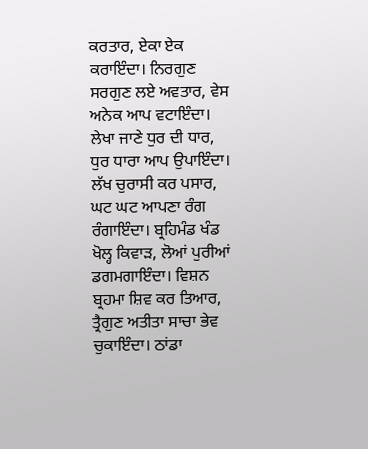ਕਰਤਾਰ, ਏਕਾ ਏਕ ਕਰਾਇੰਦਾ। ਨਿਰਗੁਣ ਸਰਗੁਣ ਲਏ ਅਵਤਾਰ, ਵੇਸ ਅਨੇਕ ਆਪ ਵਟਾਇੰਦਾ। ਲੇਖਾ ਜਾਣੇ ਧੁਰ ਦੀ ਧਾਰ, ਧੁਰ ਧਾਰਾ ਆਪ ਉਪਾਇੰਦਾ। ਲੱਖ ਚੁਰਾਸੀ ਕਰ ਪਸਾਰ, ਘਟ ਘਟ ਆਪਣਾ ਰੰਗ ਰੰਗਾਇੰਦਾ। ਬ੍ਰਹਿਮੰਡ ਖੰਡ ਖੋਲ੍ਹ ਕਿਵਾੜ, ਲੋਆਂ ਪੁਰੀਆਂ ਡਗਮਗਾਇੰਦਾ। ਵਿਸ਼ਨ ਬ੍ਰਹਮਾ ਸ਼ਿਵ ਕਰ ਤਿਆਰ, ਤ੍ਰੈਗੁਣ ਅਤੀਤਾ ਸਾਚਾ ਭੇਵ ਚੁਕਾਇੰਦਾ। ਠਾਂਡਾ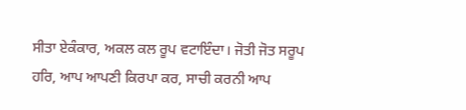ਸੀਤਾ ਏਕੰਕਾਰ, ਅਕਲ ਕਲ ਰੂਪ ਵਟਾਇੰਦਾ। ਜੋਤੀ ਜੋਤ ਸਰੂਪ ਹਰਿ, ਆਪ ਆਪਣੀ ਕਿਰਪਾ ਕਰ, ਸਾਚੀ ਕਰਨੀ ਆਪ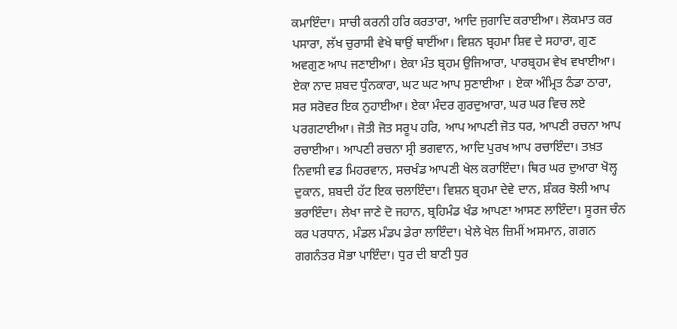ਕਮਾਇੰਦਾ। ਸਾਚੀ ਕਰਨੀ ਹਰਿ ਕਰਤਾਰਾ, ਆਦਿ ਜੁਗਾਦਿ ਕਰਾਈਆ। ਲੋਕਮਾਤ ਕਰ ਪਸਾਰਾ, ਲੱਖ ਚੁਰਾਸੀ ਵੇਖੇ ਥਾਉਂ ਥਾਈਂਆ। ਵਿਸ਼ਨ ਬ੍ਰਹਮਾ ਸ਼ਿਵ ਦੇ ਸਹਾਰਾ, ਗੁਣ ਅਵਗੁਣ ਆਪ ਜਣਾਈਆ। ਏਕਾ ਮੰਤ ਬ੍ਰਹਮ ਉਜਿਆਰਾ, ਪਾਰਬ੍ਰਹਮ ਵੇਖ ਵਖਾਈਆ। ਏਕਾ ਨਾਦ ਸ਼ਬਦ ਧੁੰਨਕਾਰਾ, ਘਟ ਘਟ ਆਪ ਸੁਣਾਈਆ । ਏਕਾ ਅੰਮ੍ਰਿਤ ਠੰਡਾ ਠਾਰਾ, ਸਰ ਸਰੋਵਰ ਇਕ ਨੁਹਾਈਆ। ਏਕਾ ਮੰਦਰ ਗੁਰਦੁਆਰਾ, ਘਰ ਘਰ ਵਿਚ ਲਏ ਪਰਗਟਾਈਆ। ਜੋਤੀ ਜੋਤ ਸਰੂਪ ਹਰਿ, ਆਪ ਆਪਣੀ ਜੋਤ ਧਰ, ਆਪਣੀ ਰਚਨਾ ਆਪ ਰਚਾਈਆ। ਆਪਣੀ ਰਚਨਾ ਸ੍ਰੀ ਭਗਵਾਨ, ਆਦਿ ਪੁਰਖ ਆਪ ਰਚਾਇੰਦਾ। ਤਖ਼ਤ ਨਿਵਾਸੀ ਵਡ ਮਿਹਰਵਾਨ, ਸਚਖੰਡ ਆਪਣੀ ਖੇਲ ਕਰਾਇੰਦਾ। ਥਿਰ ਘਰ ਦੁਆਰਾ ਖੋਲ੍ਹ ਦੁਕਾਨ, ਸ਼ਬਦੀ ਹੱਟ ਇਕ ਚਲਾਇੰਦਾ। ਵਿਸ਼ਨ ਬ੍ਰਹਮਾ ਦੇਵੇ ਦਾਨ, ਸ਼ੰਕਰ ਝੋਲੀ ਆਪ ਭਰਾਇੰਦਾ। ਲੇਖਾ ਜਾਣੇ ਦੋ ਜਹਾਨ, ਬ੍ਰਹਿਮੰਡ ਖੰਡ ਆਪਣਾ ਆਸਣ ਲਾਇੰਦਾ। ਸੂਰਜ ਚੰਨ ਕਰ ਪਰਧਾਨ, ਮੰਡਲ ਮੰਡਪ ਡੇਰਾ ਲਾਇੰਦਾ। ਖੇਲੇ ਖੇਲ ਜ਼ਿਮੀਂ ਅਸਮਾਨ, ਗਗਨ ਗਗਨੰਤਰ ਸੋਭਾ ਪਾਇੰਦਾ। ਧੁਰ ਦੀ ਬਾਣੀ ਧੁਰ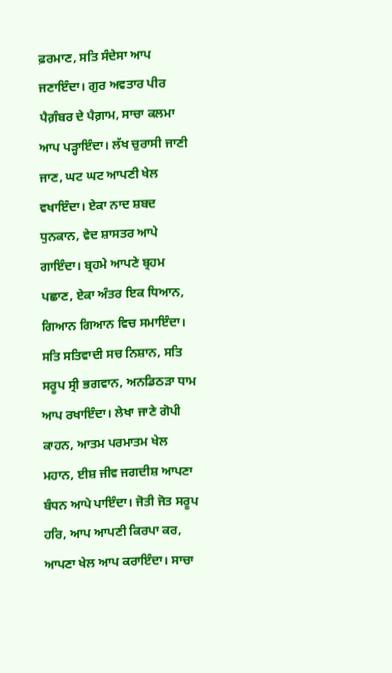ਫ਼ਰਮਾਣ, ਸਤਿ ਸੰਦੇਸਾ ਆਪ ਜਣਾਇੰਦਾ। ਗੁਰ ਅਵਤਾਰ ਪੀਰ ਪੈਗ਼ੰਬਰ ਦੇ ਪੈਗ਼ਾਮ, ਸਾਚਾ ਕਲਮਾ ਆਪ ਪੜ੍ਹਾਇੰਦਾ। ਲੱਖ ਚੁਰਾਸੀ ਜਾਣੀ ਜਾਣ, ਘਟ ਘਟ ਆਪਣੀ ਖੇਲ ਵਖਾਇੰਦਾ। ਏਕਾ ਨਾਦ ਸ਼ਬਦ ਧੁਨਕਾਨ, ਵੇਦ ਸ਼ਾਸਤਰ ਆਪੇ ਗਾਇੰਦਾ। ਬ੍ਰਹਮੇ ਆਪਣੇ ਬ੍ਰਹਮ ਪਛਾਣ, ਏਕਾ ਅੰਤਰ ਇਕ ਧਿਆਨ, ਗਿਆਨ ਗਿਆਨ ਵਿਚ ਸਮਾਇੰਦਾ। ਸਤਿ ਸਤਿਵਾਦੀ ਸਚ ਨਿਸ਼ਾਨ, ਸਤਿ ਸਰੂਪ ਸ੍ਰੀ ਭਗਵਾਨ, ਅਨਡਿਠੜਾ ਧਾਮ ਆਪ ਰਖਾਇੰਦਾ। ਲੇਖਾ ਜਾਣੇ ਗੋਪੀ ਕਾਹਨ, ਆਤਮ ਪਰਮਾਤਮ ਖੇਲ ਮਹਾਨ, ਈਸ਼ ਜੀਵ ਜਗਦੀਸ਼ ਆਪਣਾ ਬੰਧਨ ਆਪੇ ਪਾਇੰਦਾ। ਜੋਤੀ ਜੋਤ ਸਰੂਪ ਹਰਿ, ਆਪ ਆਪਣੀ ਕਿਰਪਾ ਕਰ, ਆਪਣਾ ਖੇਲ ਆਪ ਕਰਾਇੰਦਾ। ਸਾਚਾ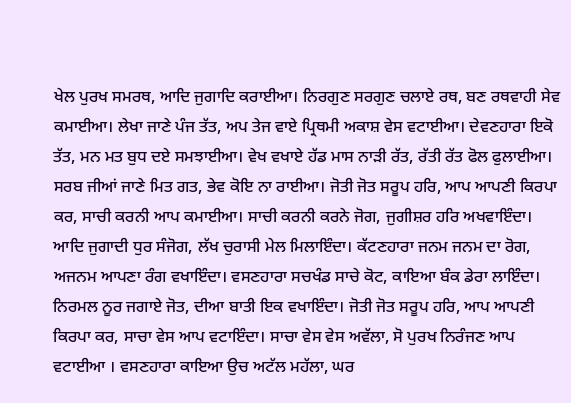ਖੇਲ ਪੁਰਖ ਸਮਰਥ, ਆਦਿ ਜੁਗਾਦਿ ਕਰਾਈਆ। ਨਿਰਗੁਣ ਸਰਗੁਣ ਚਲਾਏ ਰਥ, ਬਣ ਰਥਵਾਹੀ ਸੇਵ ਕਮਾਈਆ। ਲੇਖਾ ਜਾਣੇ ਪੰਜ ਤੱਤ, ਅਪ ਤੇਜ ਵਾਏ ਪ੍ਰਿਥਮੀ ਅਕਾਸ਼ ਵੇਸ ਵਟਾਈਆ। ਦੇਵਣਹਾਰਾ ਇਕੋ ਤੱਤ, ਮਨ ਮਤ ਬੁਧ ਦਏ ਸਮਝਾਈਆ। ਵੇਖ ਵਖਾਏ ਹੱਡ ਮਾਸ ਨਾੜੀ ਰੱਤ, ਰੱਤੀ ਰੱਤ ਫੋਲ ਫੁਲਾਈਆ। ਸਰਬ ਜੀਆਂ ਜਾਣੇ ਮਿਤ ਗਤ, ਭੇਵ ਕੋਇ ਨਾ ਰਾਈਆ। ਜੋਤੀ ਜੋਤ ਸਰੂਪ ਹਰਿ, ਆਪ ਆਪਣੀ ਕਿਰਪਾ ਕਰ, ਸਾਚੀ ਕਰਨੀ ਆਪ ਕਮਾਈਆ। ਸਾਚੀ ਕਰਨੀ ਕਰਨੇ ਜੋਗ, ਜੁਗੀਸ਼ਰ ਹਰਿ ਅਖਵਾਇੰਦਾ। ਆਦਿ ਜੁਗਾਦੀ ਧੁਰ ਸੰਜੋਗ, ਲੱਖ ਚੁਰਾਸੀ ਮੇਲ ਮਿਲਾਇੰਦਾ। ਕੱਟਣਹਾਰਾ ਜਨਮ ਜਨਮ ਦਾ ਰੋਗ, ਅਜਨਮ ਆਪਣਾ ਰੰਗ ਵਖਾਇੰਦਾ। ਵਸਣਹਾਰਾ ਸਚਖੰਡ ਸਾਚੇ ਕੋਟ, ਕਾਇਆ ਬੰਕ ਡੇਰਾ ਲਾਇੰਦਾ। ਨਿਰਮਲ ਨੂਰ ਜਗਾਏ ਜੋਤ, ਦੀਆ ਬਾਤੀ ਇਕ ਵਖਾਇੰਦਾ। ਜੋਤੀ ਜੋਤ ਸਰੂਪ ਹਰਿ, ਆਪ ਆਪਣੀ ਕਿਰਪਾ ਕਰ, ਸਾਚਾ ਵੇਸ ਆਪ ਵਟਾਇੰਦਾ। ਸਾਚਾ ਵੇਸ ਵੇਸ ਅਵੱਲਾ, ਸੋ ਪੁਰਖ ਨਿਰੰਜਣ ਆਪ ਵਟਾਈਆ । ਵਸਣਹਾਰਾ ਕਾਇਆ ਉਚ ਅਟੱਲ ਮਹੱਲਾ, ਘਰ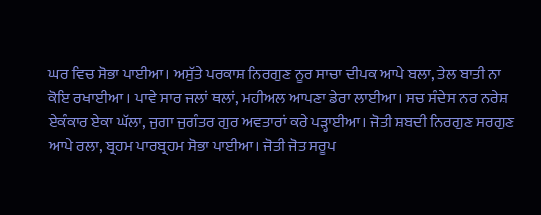ਘਰ ਵਿਚ ਸੋਭਾ ਪਾਈਆ। ਅਸੁੱਤੇ ਪਰਕਾਸ਼ ਨਿਰਗੁਣ ਨੂਰ ਸਾਚਾ ਦੀਪਕ ਆਪੇ ਬਲਾ, ਤੇਲ ਬਾਤੀ ਨਾ ਕੋਇ ਰਖਾਈਆ । ਪਾਵੇ ਸਾਰ ਜਲਾਂ ਥਲਾਂ, ਮਹੀਅਲ ਆਪਣਾ ਡੇਰਾ ਲਾਈਆ। ਸਚ ਸੰਦੇਸ ਨਰ ਨਰੇਸ਼ ਏਕੰਕਾਰ ਏਕਾ ਘੱਲਾ, ਜੁਗਾ ਜੁਗੰਤਰ ਗੁਰ ਅਵਤਾਰਾਂ ਕਰੇ ਪੜ੍ਹਾਈਆ। ਜੋਤੀ ਸ਼ਬਦੀ ਨਿਰਗੁਣ ਸਰਗੁਣ ਆਪੇ ਰਲਾ, ਬ੍ਰਹਮ ਪਾਰਬ੍ਰਹਮ ਸੋਭਾ ਪਾਈਆ। ਜੋਤੀ ਜੋਤ ਸਰੂਪ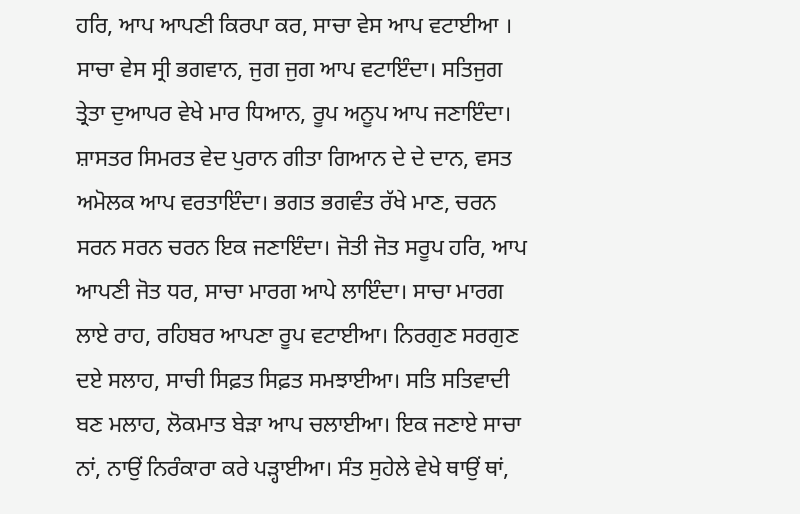ਹਰਿ, ਆਪ ਆਪਣੀ ਕਿਰਪਾ ਕਰ, ਸਾਚਾ ਵੇਸ ਆਪ ਵਟਾਈਆ । ਸਾਚਾ ਵੇਸ ਸ੍ਰੀ ਭਗਵਾਨ, ਜੁਗ ਜੁਗ ਆਪ ਵਟਾਇੰਦਾ। ਸਤਿਜੁਗ ਤ੍ਰੇਤਾ ਦੁਆਪਰ ਵੇਖੇ ਮਾਰ ਧਿਆਨ, ਰੂਪ ਅਨੂਪ ਆਪ ਜਣਾਇੰਦਾ। ਸ਼ਾਸਤਰ ਸਿਮਰਤ ਵੇਦ ਪੁਰਾਨ ਗੀਤਾ ਗਿਆਨ ਦੇ ਦੇ ਦਾਨ, ਵਸਤ ਅਮੋਲਕ ਆਪ ਵਰਤਾਇੰਦਾ। ਭਗਤ ਭਗਵੰਤ ਰੱਖੇ ਮਾਣ, ਚਰਨ ਸਰਨ ਸਰਨ ਚਰਨ ਇਕ ਜਣਾਇੰਦਾ। ਜੋਤੀ ਜੋਤ ਸਰੂਪ ਹਰਿ, ਆਪ ਆਪਣੀ ਜੋਤ ਧਰ, ਸਾਚਾ ਮਾਰਗ ਆਪੇ ਲਾਇੰਦਾ। ਸਾਚਾ ਮਾਰਗ ਲਾਏ ਰਾਹ, ਰਹਿਬਰ ਆਪਣਾ ਰੂਪ ਵਟਾਈਆ। ਨਿਰਗੁਣ ਸਰਗੁਣ ਦਏ ਸਲਾਹ, ਸਾਚੀ ਸਿਫ਼ਤ ਸਿਫ਼ਤ ਸਮਝਾਈਆ। ਸਤਿ ਸਤਿਵਾਦੀ ਬਣ ਮਲਾਹ, ਲੋਕਮਾਤ ਬੇੜਾ ਆਪ ਚਲਾਈਆ। ਇਕ ਜਣਾਏ ਸਾਚਾ ਨਾਂ, ਨਾਉਂ ਨਿਰੰਕਾਰਾ ਕਰੇ ਪੜ੍ਹਾਈਆ। ਸੰਤ ਸੁਹੇਲੇ ਵੇਖੇ ਥਾਉਂ ਥਾਂ,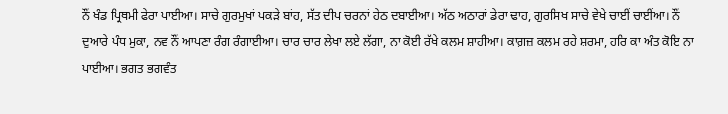ਨੌਂ ਖੰਡ ਪ੍ਰਿਥਮੀ ਫੇਰਾ ਪਾਈਆ। ਸਾਚੇ ਗੁਰਮੁਖਾਂ ਪਕੜੇ ਬਾਂਹ, ਸੱਤ ਦੀਪ ਚਰਨਾਂ ਹੇਠ ਦਬਾਈਆ। ਅੱਠ ਅਠਾਰਾਂ ਡੇਰਾ ਢਾਹ, ਗੁਰਸਿਖ ਸਾਚੇ ਵੇਖੇ ਚਾਈਂ ਚਾਈਂਆ। ਨੌਂ ਦੁਆਰੇ ਪੰਧ ਮੁਕਾ, ਨਵ ਨੌਂ ਆਪਣਾ ਰੰਗ ਰੰਗਾਈਆ। ਚਾਰ ਚਾਰ ਲੇਖਾ ਲਏ ਲੱਗਾ, ਨਾ ਕੋਈ ਰੱਖੇ ਕਲਮ ਸ਼ਾਹੀਆ। ਕਾਗ਼ਜ਼ ਕਲਮ ਰਹੇ ਸ਼ਰਮਾ, ਹਰਿ ਕਾ ਅੰਤ ਕੋਇ ਨਾ ਪਾਈਆ। ਭਗਤ ਭਗਵੰਤ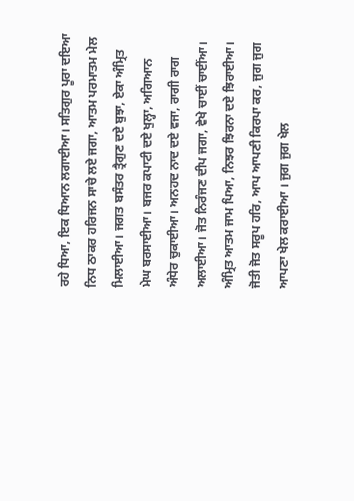ਰਹੇ ਧਿਆ, ਇਕ ਧਿਆਨ ਲਗਾਈਆ। ਸਤਿਗੁਰ ਪੂਰਾ ਦਇਆ ਨਿਧ ਠਾਕਰ ਹਰਿਜਨ ਸਾਚੇ ਲਏ ਜਗਾ, ਆਤਮ ਪਰਮਾਤਮ ਮੇਲ ਮਿਲਾਈਆ। ਜਗਤ ਬਸੰਤਰ ਤ੍ਰੈਗੁਣ ਦਏ ਬੁਝਾ, ਏਕਾ ਅੰਮ੍ਰਿਤ ਮੇਘ ਬਰਸਾਈਆ। ਬਜਰ ਕਪਾਟੀ ਦਏ ਖੁਲ੍ਹਾ, ਅਗਿਆਨ ਅੰਧੇਰ ਚੁਕਾਈਆ। ਅਨਹਦ ਨਾਦ ਦਏ ਵਜਾ, ਰਾਗੀ ਰਾਗ ਅਲਾਈਆ। ਜੋਤ ਨਿਰੰਜਣ ਦੀਪ ਜਗਾ, ਵੇਖੇ ਚਾਈਂ ਚਾਈਂਆ। ਅੰਮ੍ਰਿਤ ਆਤਮ ਜਾਮ ਪਿਆ, ਨਿਝਰ ਝਿਰਨਾ ਦਏ ਝਿਰਾਈਆ। ਜੋਤੀ ਜੋਤ ਸਰੂਪ ਹਰਿ, ਆਪ ਆਪਣੀ ਕਿਰਪਾ ਕਰ, ਜੁਗ ਜੁਗ ਆਪਣਾ ਖੇਲ ਕਰਾਈਆ । ਜੁਗ ਜੁਗ ਖੇਲ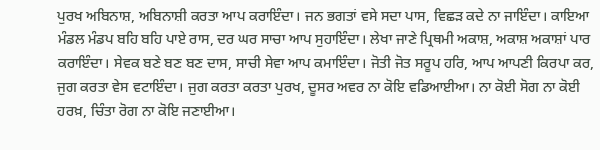ਪੁਰਖ ਅਬਿਨਾਸ਼, ਅਬਿਨਾਸ਼ੀ ਕਰਤਾ ਆਪ ਕਰਾਇੰਦਾ। ਜਨ ਭਗਤਾਂ ਵਸੇ ਸਦਾ ਪਾਸ, ਵਿਛੜ ਕਦੇ ਨਾ ਜਾਇੰਦਾ। ਕਾਇਆ ਮੰਡਲ ਮੰਡਪ ਬਹਿ ਬਹਿ ਪਾਏ ਰਾਸ, ਦਰ ਘਰ ਸਾਚਾ ਆਪ ਸੁਹਾਇੰਦਾ। ਲੇਖਾ ਜਾਣੇ ਪ੍ਰਿਥਮੀ ਅਕਾਸ਼, ਅਕਾਸ਼ ਅਕਾਸ਼ਾਂ ਪਾਰ ਕਰਾਇੰਦਾ। ਸੇਵਕ ਬਣੇ ਬਣ ਬਣ ਦਾਸ, ਸਾਚੀ ਸੇਵਾ ਆਪ ਕਮਾਇੰਦਾ। ਜੋਤੀ ਜੋਤ ਸਰੂਪ ਹਰਿ, ਆਪ ਆਪਣੀ ਕਿਰਪਾ ਕਰ, ਜੁਗ ਕਰਤਾ ਵੇਸ ਵਟਾਇੰਦਾ। ਜੁਗ ਕਰਤਾ ਕਰਤਾ ਪੁਰਖ, ਦੂਸਰ ਅਵਰ ਨਾ ਕੋਇ ਵਡਿਆਈਆ। ਨਾ ਕੋਈ ਸੋਗ ਨਾ ਕੋਈ ਹਰਖ਼, ਚਿੰਤਾ ਰੋਗ ਨਾ ਕੋਇ ਜਣਾਈਆ।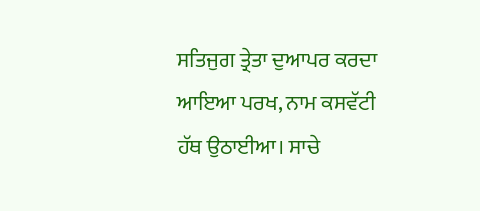ਸਤਿਜੁਗ ਤ੍ਰੇਤਾ ਦੁਆਪਰ ਕਰਦਾ ਆਇਆ ਪਰਖ, ਨਾਮ ਕਸਵੱਟੀ ਹੱਥ ਉਠਾਈਆ। ਸਾਚੇ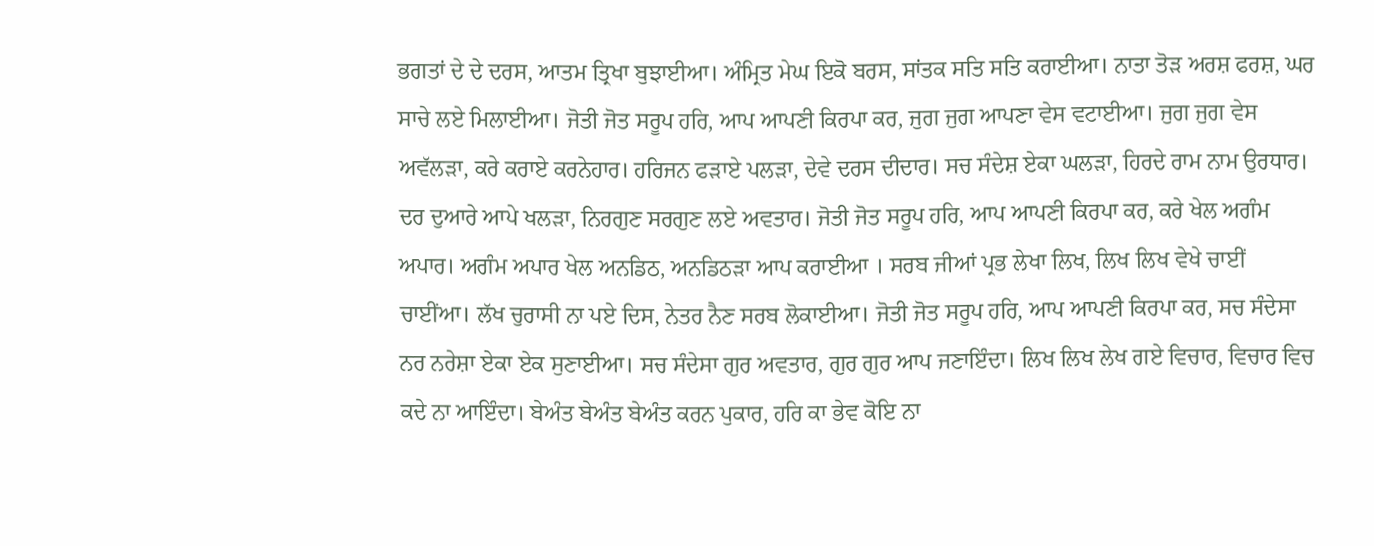ਭਗਤਾਂ ਦੇ ਦੇ ਦਰਸ, ਆਤਮ ਤ੍ਰਿਖਾ ਬੁਝਾਈਆ। ਅੰਮ੍ਰਿਤ ਮੇਘ ਇਕੋ ਬਰਸ, ਸਾਂਤਕ ਸਤਿ ਸਤਿ ਕਰਾਈਆ। ਨਾਤਾ ਤੋੜ ਅਰਸ਼ ਫਰਸ਼, ਘਰ ਸਾਚੇ ਲਏ ਮਿਲਾਈਆ। ਜੋਤੀ ਜੋਤ ਸਰੂਪ ਹਰਿ, ਆਪ ਆਪਣੀ ਕਿਰਪਾ ਕਰ, ਜੁਗ ਜੁਗ ਆਪਣਾ ਵੇਸ ਵਟਾਈਆ। ਜੁਗ ਜੁਗ ਵੇਸ ਅਵੱਲੜਾ, ਕਰੇ ਕਰਾਏ ਕਰਨੇਹਾਰ। ਹਰਿਜਨ ਫੜਾਏ ਪਲੜਾ, ਦੇਵੇ ਦਰਸ ਦੀਦਾਰ। ਸਚ ਸੰਦੇਸ਼ ਏਕਾ ਘਲੜਾ, ਹਿਰਦੇ ਰਾਮ ਨਾਮ ਉਰਧਾਰ। ਦਰ ਦੁਆਰੇ ਆਪੇ ਖਲੜਾ, ਨਿਰਗੁਣ ਸਰਗੁਣ ਲਏ ਅਵਤਾਰ। ਜੋਤੀ ਜੋਤ ਸਰੂਪ ਹਰਿ, ਆਪ ਆਪਣੀ ਕਿਰਪਾ ਕਰ, ਕਰੇ ਖੇਲ ਅਗੰਮ ਅਪਾਰ। ਅਗੰਮ ਅਪਾਰ ਖੇਲ ਅਨਡਿਠ, ਅਨਡਿਠੜਾ ਆਪ ਕਰਾਈਆ । ਸਰਬ ਜੀਆਂ ਪ੍ਰਭ ਲੇਖਾ ਲਿਖ, ਲਿਖ ਲਿਖ ਵੇਖੇ ਚਾਈਂ ਚਾਈਂਆ। ਲੱਖ ਚੁਰਾਸੀ ਨਾ ਪਏ ਦਿਸ, ਨੇਤਰ ਨੈਣ ਸਰਬ ਲੋਕਾਈਆ। ਜੋਤੀ ਜੋਤ ਸਰੂਪ ਹਰਿ, ਆਪ ਆਪਣੀ ਕਿਰਪਾ ਕਰ, ਸਚ ਸੰਦੇਸਾ ਨਰ ਨਰੇਸ਼ਾ ਏਕਾ ਏਕ ਸੁਣਾਈਆ। ਸਚ ਸੰਦੇਸਾ ਗੁਰ ਅਵਤਾਰ, ਗੁਰ ਗੁਰ ਆਪ ਜਣਾਇੰਦਾ। ਲਿਖ ਲਿਖ ਲੇਖ ਗਏ ਵਿਚਾਰ, ਵਿਚਾਰ ਵਿਚ ਕਦੇ ਨਾ ਆਇੰਦਾ। ਬੇਅੰਤ ਬੇਅੰਤ ਬੇਅੰਤ ਕਰਨ ਪੁਕਾਰ, ਹਰਿ ਕਾ ਭੇਵ ਕੋਇ ਨਾ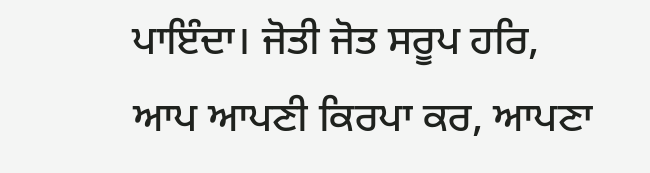ਪਾਇੰਦਾ। ਜੋਤੀ ਜੋਤ ਸਰੂਪ ਹਰਿ, ਆਪ ਆਪਣੀ ਕਿਰਪਾ ਕਰ, ਆਪਣਾ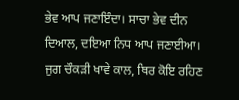ਭੇਵ ਆਪ ਜਣਾਇੰਦਾ। ਸਾਚਾ ਭੇਵ ਦੀਨ ਦਿਆਲ, ਦਇਆ ਨਿਧ ਆਪ ਜਣਾਈਆ। ਜੁਗ ਚੌਕੜੀ ਖਾਵੇ ਕਾਲ, ਥਿਰ ਕੋਇ ਰਹਿਣ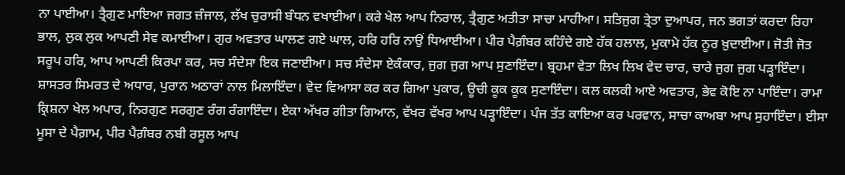ਨਾ ਪਾਈਆ। ਤ੍ਰੈਗੁਣ ਮਾਇਆ ਜਗਤ ਜ਼ੰਜਾਲ, ਲੱਖ ਚੁਰਾਸੀ ਬੰਧਨ ਵਖਾਈਆ। ਕਰੇ ਖੇਲ ਆਪ ਨਿਰਾਲ, ਤ੍ਰੈਗੁਣ ਅਤੀਤਾ ਸਾਚਾ ਮਾਹੀਆ। ਸਤਿਜੁਗ ਤ੍ਰੇਤਾ ਦੁਆਪਰ, ਜਨ ਭਗਤਾਂ ਕਰਦਾ ਰਿਹਾ ਭਾਲ, ਲੁਕ ਲੁਕ ਆਪਣੀ ਸੇਵ ਕਮਾਈਆ। ਗੁਰ ਅਵਤਾਰ ਘਾਲਣ ਗਏ ਘਾਲ, ਹਰਿ ਹਰਿ ਨਾਉਂ ਧਿਆਈਆ। ਪੀਰ ਪੈਗ਼ੰਬਰ ਕਹਿੰਦੇ ਗਏ ਹੱਕ ਹਲਾਲ, ਮੁਕਾਮੇ ਹੱਕ ਨੂਰ ਖ਼ੁਦਾਈਆ। ਜੋਤੀ ਜੋਤ ਸਰੂਪ ਹਰਿ, ਆਪ ਆਪਣੀ ਕਿਰਪਾ ਕਰ, ਸਚ ਸੰਦੇਸਾ ਇਕ ਜਣਾਈਆ। ਸਚ ਸੰਦੇਸਾ ਏਕੰਕਾਰ, ਜੁਗ ਜੁਗ ਆਪ ਸੁਣਾਇੰਦਾ। ਬ੍ਰਹਮਾ ਵੇਤਾ ਲਿਖ ਲਿਖ ਵੇਦ ਚਾਰ, ਚਾਰੇ ਜੁਗ ਜੁਗ ਪੜ੍ਹਾਇੰਦਾ। ਸ਼ਾਸਤਰ ਸਿਮਰਤ ਦੇ ਅਧਾਰ, ਪੁਰਾਨ ਅਠਾਰਾਂ ਨਾਲ ਮਿਲਾਇੰਦਾ। ਵੇਦ ਵਿਆਸਾ ਕਰ ਕਰ ਗਿਆ ਪੁਕਾਰ, ਊਚੀ ਕੂਕ ਕੂਕ ਸੁਣਾਇੰਦਾ। ਕਲ ਕਲਕੀ ਆਏ ਅਵਤਾਰ, ਭੇਵ ਕੋਇ ਨਾ ਪਾਇੰਦਾ। ਰਾਮਾ ਕ੍ਰਿਸ਼ਨਾ ਖੇਲ ਅਪਾਰ, ਨਿਰਗੁਣ ਸਰਗੁਣ ਰੰਗ ਰੰਗਾਇੰਦਾ। ਏਕਾ ਅੱਖਰ ਗੀਤਾ ਗਿਆਨ, ਵੱਖਰ ਵੱਖਰ ਆਪ ਪੜ੍ਹਾਇੰਦਾ। ਪੰਜ ਤੱਤ ਕਾਇਆ ਕਰ ਪਰਵਾਨ, ਸਾਚਾ ਕਾਅਬਾ ਆਪ ਸੁਹਾਇੰਦਾ। ਈਸਾ ਮੂਸਾ ਦੇ ਪੈਗ਼ਾਮ, ਪੀਰ ਪੈਗ਼ੰਬਰ ਨਬੀ ਰਸੂਲ ਆਪ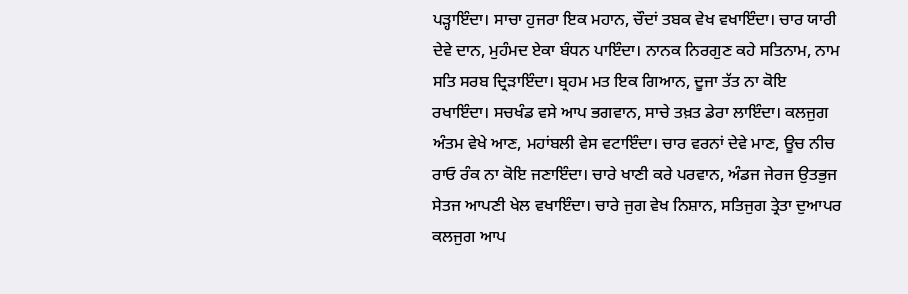ਪੜ੍ਹਾਇੰਦਾ। ਸਾਚਾ ਹੁਜਰਾ ਇਕ ਮਹਾਨ, ਚੌਦਾਂ ਤਬਕ ਵੇਖ ਵਖਾਇੰਦਾ। ਚਾਰ ਯਾਰੀ ਦੇਵੇ ਦਾਨ, ਮੁਹੰਮਦ ਏਕਾ ਬੰਧਨ ਪਾਇੰਦਾ। ਨਾਨਕ ਨਿਰਗੁਣ ਕਹੇ ਸਤਿਨਾਮ, ਨਾਮ ਸਤਿ ਸਰਬ ਦ੍ਰਿੜਾਇੰਦਾ। ਬ੍ਰਹਮ ਮਤ ਇਕ ਗਿਆਨ, ਦੂਜਾ ਤੱਤ ਨਾ ਕੋਇ ਰਖਾਇੰਦਾ। ਸਚਖੰਡ ਵਸੇ ਆਪ ਭਗਵਾਨ, ਸਾਚੇ ਤਖ਼ਤ ਡੇਰਾ ਲਾਇੰਦਾ। ਕਲਜੁਗ ਅੰਤਮ ਵੇਖੇ ਆਣ, ਮਹਾਂਬਲੀ ਵੇਸ ਵਟਾਇੰਦਾ। ਚਾਰ ਵਰਨਾਂ ਦੇਵੇ ਮਾਣ, ਊਚ ਨੀਚ ਰਾਓ ਰੰਕ ਨਾ ਕੋਇ ਜਣਾਇੰਦਾ। ਚਾਰੇ ਖਾਣੀ ਕਰੇ ਪਰਵਾਨ, ਅੰਡਜ ਜੇਰਜ ਉਤਭੁਜ ਸੇਤਜ ਆਪਣੀ ਖੇਲ ਵਖਾਇੰਦਾ। ਚਾਰੇ ਜੁਗ ਵੇਖ ਨਿਸ਼ਾਨ, ਸਤਿਜੁਗ ਤ੍ਰੇਤਾ ਦੁਆਪਰ ਕਲਜੁਗ ਆਪ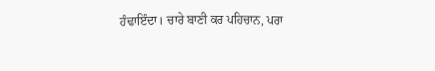ਹੰਢਾਇੰਦਾ। ਚਾਰੇ ਬਾਣੀ ਕਰ ਪਹਿਚਾਨ, ਪਰਾ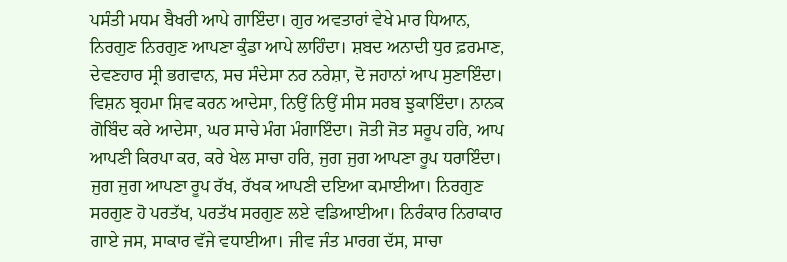ਪਸੰਤੀ ਮਧਮ ਬੈਖਰੀ ਆਪੇ ਗਾਇੰਦਾ। ਗੁਰ ਅਵਤਾਰਾਂ ਵੇਖੇ ਮਾਰ ਧਿਆਨ, ਨਿਰਗੁਣ ਨਿਰਗੁਣ ਆਪਣਾ ਕੁੰਡਾ ਆਪੇ ਲਾਹਿੰਦਾ। ਸ਼ਬਦ ਅਨਾਦੀ ਧੁਰ ਫ਼ਰਮਾਣ, ਦੇਵਣਹਾਰ ਸ੍ਰੀ ਭਗਵਾਨ, ਸਚ ਸੰਦੇਸਾ ਨਰ ਨਰੇਸ਼ਾ, ਦੋ ਜਹਾਨਾਂ ਆਪ ਸੁਣਾਇੰਦਾ। ਵਿਸ਼ਨ ਬ੍ਰਹਮਾ ਸ਼ਿਵ ਕਰਨ ਆਦੇਸਾ, ਨਿਉਂ ਨਿਉਂ ਸੀਸ ਸਰਬ ਝੁਕਾਇੰਦਾ। ਨਾਨਕ ਗੋਬਿੰਦ ਕਰੇ ਆਦੇਸਾ, ਘਰ ਸਾਚੇ ਮੰਗ ਮੰਗਾਇੰਦਾ। ਜੋਤੀ ਜੋਤ ਸਰੂਪ ਹਰਿ, ਆਪ ਆਪਣੀ ਕਿਰਪਾ ਕਰ, ਕਰੇ ਖੇਲ ਸਾਚਾ ਹਰਿ, ਜੁਗ ਜੁਗ ਆਪਣਾ ਰੂਪ ਧਰਾਇੰਦਾ। ਜੁਗ ਜੁਗ ਆਪਣਾ ਰੂਪ ਰੱਖ, ਰੱਖਕ ਆਪਣੀ ਦਇਆ ਕਮਾਈਆ। ਨਿਰਗੁਣ ਸਰਗੁਣ ਹੋ ਪਰਤੱਖ, ਪਰਤੱਖ ਸਰਗੁਣ ਲਏ ਵਡਿਆਈਆ। ਨਿਰੰਕਾਰ ਨਿਰਾਕਾਰ ਗਾਏ ਜਸ, ਸਾਕਾਰ ਵੱਜੇ ਵਧਾਈਆ। ਜੀਵ ਜੰਤ ਮਾਰਗ ਦੱਸ, ਸਾਚਾ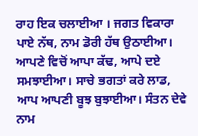ਰਾਹ ਇਕ ਚਲਾਈਆ । ਜਗਤ ਵਿਕਾਰਾ ਪਾਏ ਨੱਥ, ਨਾਮ ਡੋਰੀ ਹੱਥ ਉਠਾਈਆ। ਆਪਣੇ ਵਿਚੋਂ ਆਪਾ ਕੱਢ, ਆਪੇ ਦਏ ਸਮਝਾਈਆ। ਸਾਚੇ ਭਗਤਾਂ ਕਰੇ ਲਾਡ, ਆਪ ਆਪਣੀ ਬੂਝ ਬੁਝਾਈਆ। ਸੰਤਨ ਦੇਵੇ ਨਾਮ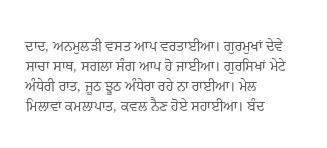ਦਾਦ, ਅਨਮੁਲੜੀ ਵਸਤ ਆਪ ਵਰਤਾਈਆ। ਗੁਰਮੁਖਾਂ ਦੇਵੇ ਸਾਚਾ ਸਾਥ, ਸਗਲਾ ਸੰਗ ਆਪ ਹੋ ਜਾਈਆ। ਗੁਰਸਿਖਾਂ ਮੇਟੇ ਅੰਧੇਰੀ ਰਾਤ, ਜੂਠ ਝੂਠ ਅੰਧੇਰਾ ਰਹੇ ਨਾ ਰਾਈਆ। ਮੇਲ ਮਿਲਾਵਾ ਕਮਲਾਪਾਤ, ਕਵਲ ਨੈਣ ਹੋਏ ਸਹਾਈਆ। ਬੰਦ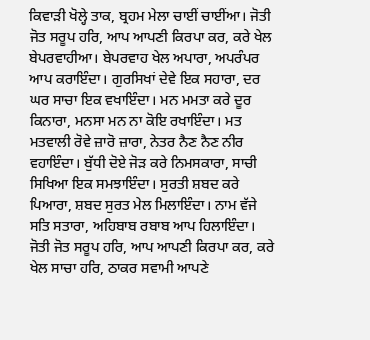ਕਿਵਾੜੀ ਖੋਲ੍ਹੇ ਤਾਕ, ਬ੍ਰਹਮ ਮੇਲਾ ਚਾਈਂ ਚਾਈਂਆ। ਜੋਤੀ ਜੋਤ ਸਰੂਪ ਹਰਿ, ਆਪ ਆਪਣੀ ਕਿਰਪਾ ਕਰ, ਕਰੇ ਖੇਲ ਬੇਪਰਵਾਹੀਆ। ਬੇਪਰਵਾਹ ਖੇਲ ਅਪਾਰਾ, ਅਪਰੰਪਰ ਆਪ ਕਰਾਇੰਦਾ। ਗੁਰਸਿਖਾਂ ਦੇਵੇ ਇਕ ਸਹਾਰਾ, ਦਰ ਘਰ ਸਾਚਾ ਇਕ ਵਖਾਇੰਦਾ। ਮਨ ਮਮਤਾ ਕਰੇ ਦੂਰ ਕਿਨਾਰਾ, ਮਨਸਾ ਮਨ ਨਾ ਕੋਇ ਰਖਾਇੰਦਾ। ਮਤ ਮਤਵਾਲੀ ਰੋਵੇ ਜ਼ਾਰੋ ਜ਼ਾਰਾ, ਨੇਤਰ ਨੈਣ ਨੈਣ ਨੀਰ ਵਹਾਇੰਦਾ। ਬੁੱਧੀ ਦੋਏ ਜੋੜ ਕਰੇ ਨਿਮਸਕਾਰਾ, ਸਾਚੀ ਸਿਖਿਆ ਇਕ ਸਮਝਾਇੰਦਾ। ਸੁਰਤੀ ਸ਼ਬਦ ਕਰੇ ਪਿਆਰਾ, ਸ਼ਬਦ ਸੁਰਤ ਮੇਲ ਮਿਲਾਇੰਦਾ। ਨਾਮ ਵੱਜੇ ਸਤਿ ਸਤਾਰਾ, ਅਹਿਬਾਬ ਰਬਾਬ ਆਪ ਹਿਲਾਇੰਦਾ। ਜੋਤੀ ਜੋਤ ਸਰੂਪ ਹਰਿ, ਆਪ ਆਪਣੀ ਕਿਰਪਾ ਕਰ, ਕਰੇ ਖੇਲ ਸਾਚਾ ਹਰਿ, ਠਾਕਰ ਸਵਾਮੀ ਆਪਣੇ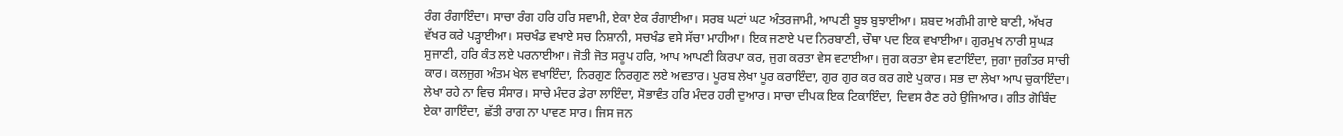ਰੰਗ ਰੰਗਾਇੰਦਾ। ਸਾਚਾ ਰੰਗ ਹਰਿ ਹਰਿ ਸਵਾਮੀ, ਏਕਾ ਏਕ ਰੰਗਾਈਆ। ਸਰਬ ਘਟਾਂ ਘਟ ਅੰਤਰਜਾਮੀ, ਆਪਣੀ ਬੂਝ ਬੁਝਾਈਆ। ਸ਼ਬਦ ਅਗੰਮੀ ਗਾਏ ਬਾਣੀ, ਅੱਖਰ ਵੱਖਰ ਕਰੇ ਪੜ੍ਹਾਈਆ। ਸਚਖੰਡ ਵਖਾਏ ਸਚ ਨਿਸ਼ਾਨੀ, ਸਚਖੰਡ ਵਸੇ ਸੱਚਾ ਮਾਹੀਆ। ਇਕ ਜਣਾਏ ਪਦ ਨਿਰਬਾਣੀ, ਚੌਥਾ ਪਦ ਇਕ ਵਖਾਈਆ। ਗੁਰਮੁਖ ਨਾਰੀ ਸੁਘੜ ਸੁਜਾਣੀ, ਹਰਿ ਕੰਤ ਲਏ ਪਰਨਾਈਆ। ਜੋਤੀ ਜੋਤ ਸਰੂਪ ਹਰਿ, ਆਪ ਆਪਣੀ ਕਿਰਪਾ ਕਰ, ਜੁਗ ਕਰਤਾ ਵੇਸ ਵਟਾਈਆ। ਜੁਗ ਕਰਤਾ ਵੇਸ ਵਟਾਇੰਦਾ, ਜੁਗਾ ਜੁਗੰਤਰ ਸਾਚੀ ਕਾਰ। ਕਲਜੁਗ ਅੰਤਮ ਖੇਲ ਵਖਾਇੰਦਾ, ਨਿਰਗੁਣ ਨਿਰਗੁਣ ਲਏ ਅਵਤਾਰ। ਪੂਰਬ ਲੇਖਾ ਪੂਰ ਕਰਾਇੰਦਾ, ਗੁਰ ਗੁਰ ਕਰ ਕਰ ਗਏ ਪੁਕਾਰ। ਸਭ ਦਾ ਲੇਖਾ ਆਪ ਚੁਕਾਇੰਦਾ। ਲੇਖਾ ਰਹੇ ਨਾ ਵਿਚ ਸੰਸਾਰ। ਸਾਚੇ ਮੰਦਰ ਡੇਰਾ ਲਾਇੰਦਾ, ਸੋਭਾਵੰਤ ਹਰਿ ਮੰਦਰ ਹਰੀ ਦੁਆਰ। ਸਾਚਾ ਦੀਪਕ ਇਕ ਟਿਕਾਇੰਦਾ, ਦਿਵਸ ਰੈਣ ਰਹੇ ਉਜਿਆਰ। ਗੀਤ ਗੋਬਿੰਦ ਏਕਾ ਗਾਇੰਦਾ, ਛੱਤੀ ਰਾਗ ਨਾ ਪਾਵਣ ਸਾਰ। ਜਿਸ ਜਨ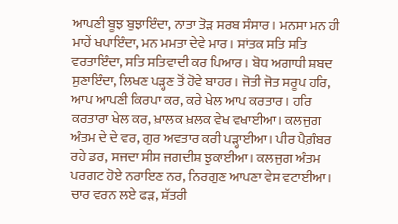ਆਪਣੀ ਬੂਝ ਬੁਝਾਇੰਦਾ, ਨਾਤਾ ਤੋੜ ਸਰਬ ਸੰਸਾਰ। ਮਨਸਾ ਮਨ ਹੀ ਮਾਹੇਂ ਖਪਾਇੰਦਾ, ਮਨ ਮਮਤਾ ਦੇਵੇ ਮਾਰ। ਸਾਂਤਕ ਸਤਿ ਸਤਿ ਵਰਤਾਇੰਦਾ, ਸਤਿ ਸਤਿਵਾਦੀ ਕਰ ਪਿਆਰ। ਬੋਧ ਅਗਾਧੀ ਸ਼ਬਦ ਸੁਣਾਇੰਦਾ, ਲਿਖਣ ਪੜ੍ਹਣ ਤੋਂ ਹੋਵੇ ਬਾਹਰ। ਜੋਤੀ ਜੋਤ ਸਰੂਪ ਹਰਿ, ਆਪ ਆਪਣੀ ਕਿਰਪਾ ਕਰ, ਕਰੇ ਖੇਲ ਆਪ ਕਰਤਾਰ। ਹਰਿ ਕਰਤਾਰਾ ਖੇਲ ਕਰ, ਖ਼ਾਲਕ ਖ਼ਲਕ ਵੇਖ ਵਖਾਈਆ। ਕਲਜੁਗ ਅੰਤਮ ਦੇ ਦੇ ਵਰ, ਗੁਰ ਅਵਤਾਰ ਕਰੀ ਪੜ੍ਹਾਈਆ। ਪੀਰ ਪੈਗ਼ੰਬਰ ਰਹੇ ਡਰ, ਸਜਦਾ ਸੀਸ ਜਗਦੀਸ਼ ਝੁਕਾਈਆ। ਕਲਜੁਗ ਅੰਤਮ ਪਰਗਟ ਹੋਏ ਨਰਾਇਣ ਨਰ, ਨਿਰਗੁਣ ਆਪਣਾ ਵੇਸ ਵਟਾਈਆ। ਚਾਰ ਵਰਨ ਲਏ ਫੜ, ਸ਼ੱਤਰੀ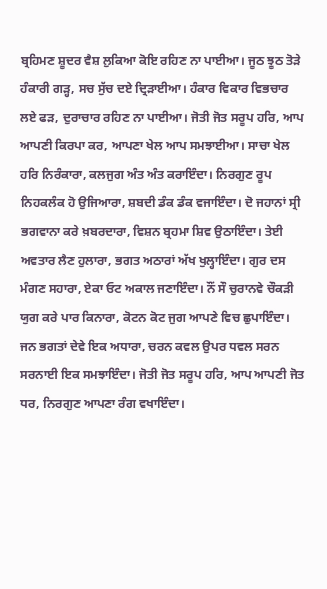ਬ੍ਰਹਿਮਣ ਸ਼ੂਦਰ ਵੈਸ਼ ਲੁਕਿਆ ਕੋਇ ਰਹਿਣ ਨਾ ਪਾਈਆ। ਜੂਠ ਝੂਠ ਤੋੜੇ ਹੰਕਾਰੀ ਗੜ੍ਹ, ਸਚ ਸੁੱਚ ਦਏ ਦ੍ਰਿੜਾਈਆ। ਹੰਕਾਰ ਵਿਕਾਰ ਵਿਭਚਾਰ ਲਏ ਫੜ, ਦੁਰਾਚਾਰ ਰਹਿਣ ਨਾ ਪਾਈਆ। ਜੋਤੀ ਜੋਤ ਸਰੂਪ ਹਰਿ, ਆਪ ਆਪਣੀ ਕਿਰਪਾ ਕਰ, ਆਪਣਾ ਖੇਲ ਆਪ ਸਮਝਾਈਆ। ਸਾਚਾ ਖੇਲ ਹਰਿ ਨਿਰੰਕਾਰਾ, ਕਲਜੁਗ ਅੰਤ ਅੰਤ ਕਰਾਇੰਦਾ। ਨਿਰਗੁਣ ਰੂਪ ਨਿਹਕਲੰਕ ਹੋ ਉਜਿਆਰਾ, ਸ਼ਬਦੀ ਡੰਕ ਡੰਕ ਵਜਾਇੰਦਾ। ਦੋ ਜਹਾਨਾਂ ਸ੍ਰੀ ਭਗਵਾਨਾ ਕਰੇ ਖ਼ਬਰਦਾਰਾ, ਵਿਸ਼ਨ ਬ੍ਰਹਮਾ ਸ਼ਿਵ ਉਠਾਇੰਦਾ। ਤੇਈ ਅਵਤਾਰ ਲੈਣ ਹੁਲਾਰਾ, ਭਗਤ ਅਠਾਰਾਂ ਅੱਖ ਖੁਲ੍ਹਾਇੰਦਾ। ਗੁਰ ਦਸ ਮੰਗਣ ਸਹਾਰਾ, ਏਕਾ ਓਟ ਅਕਾਲ ਜਣਾਇੰਦਾ। ਨੌਂ ਸੌ ਚੁਰਾਨਵੇ ਚੌਕੜੀ ਯੁਗ ਕਰੇ ਪਾਰ ਕਿਨਾਰਾ, ਕੋਟਨ ਕੋਟ ਜੁਗ ਆਪਣੇ ਵਿਚ ਛੁਪਾਇੰਦਾ। ਜਨ ਭਗਤਾਂ ਦੇਵੇ ਇਕ ਅਧਾਰਾ, ਚਰਨ ਕਵਲ ਉਪਰ ਧਵਲ ਸਰਨ ਸਰਨਾਈ ਇਕ ਸਮਝਾਇੰਦਾ। ਜੋਤੀ ਜੋਤ ਸਰੂਪ ਹਰਿ, ਆਪ ਆਪਣੀ ਜੋਤ ਧਰ, ਨਿਰਗੁਣ ਆਪਣਾ ਰੰਗ ਵਖਾਇੰਦਾ।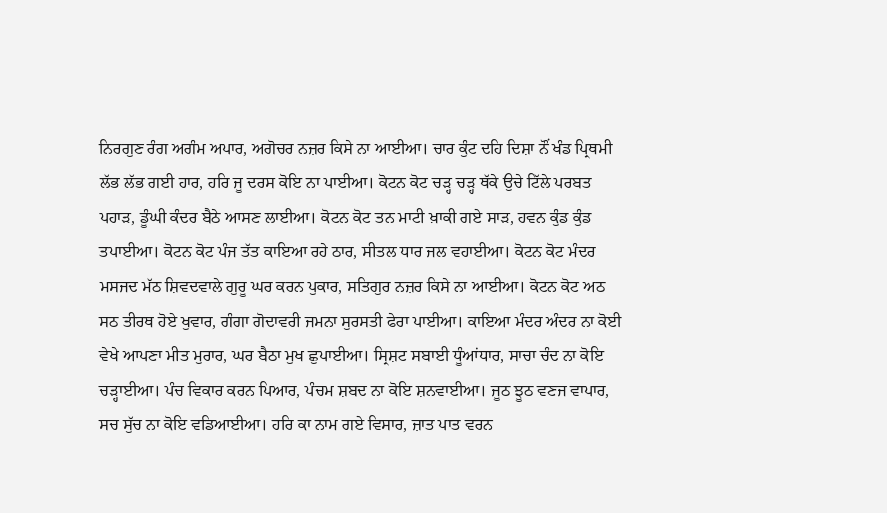ਨਿਰਗੁਣ ਰੰਗ ਅਗੰਮ ਅਪਾਰ, ਅਗੋਚਰ ਨਜ਼ਰ ਕਿਸੇ ਨਾ ਆਈਆ। ਚਾਰ ਕੁੰਟ ਦਹਿ ਦਿਸ਼ਾ ਨੌਂ ਖੰਡ ਪ੍ਰਿਥਮੀ ਲੱਭ ਲੱਭ ਗਈ ਹਾਰ, ਹਰਿ ਜੂ ਦਰਸ ਕੋਇ ਨਾ ਪਾਈਆ। ਕੋਟਨ ਕੋਟ ਚੜ੍ਹ ਚੜ੍ਹ ਥੱਕੇ ਉਚੇ ਟਿੱਲੇ ਪਰਬਤ ਪਹਾੜ, ਡੂੰਘੀ ਕੰਦਰ ਬੈਠੇ ਆਸਣ ਲਾਈਆ। ਕੋਟਨ ਕੋਟ ਤਨ ਮਾਟੀ ਖ਼ਾਕੀ ਗਏ ਸਾੜ, ਹਵਨ ਕੁੰਡ ਕੁੰਡ ਤਪਾਈਆ। ਕੋਟਨ ਕੋਟ ਪੰਜ ਤੱਤ ਕਾਇਆ ਰਹੇ ਠਾਰ, ਸੀਤਲ ਧਾਰ ਜਲ ਵਹਾਈਆ। ਕੋਟਨ ਕੋਟ ਮੰਦਰ ਮਸਜਦ ਮੱਠ ਸ਼ਿਵਦਵਾਲੇ ਗੁਰੂ ਘਰ ਕਰਨ ਪੁਕਾਰ, ਸਤਿਗੁਰ ਨਜ਼ਰ ਕਿਸੇ ਨਾ ਆਈਆ। ਕੋਟਨ ਕੋਟ ਅਠ ਸਠ ਤੀਰਥ ਹੋਏ ਖੁਵਾਰ, ਗੰਗਾ ਗੋਦਾਵਰੀ ਜਮਨਾ ਸੁਰਸਤੀ ਫੇਰਾ ਪਾਈਆ। ਕਾਇਆ ਮੰਦਰ ਅੰਦਰ ਨਾ ਕੋਈ ਵੇਖੇ ਆਪਣਾ ਮੀਤ ਮੁਰਾਰ, ਘਰ ਬੈਠਾ ਮੁਖ ਛੁਪਾਈਆ। ਸ੍ਰਿਸ਼ਟ ਸਬਾਈ ਧੂੰਆਂਧਾਰ, ਸਾਚਾ ਚੰਦ ਨਾ ਕੋਇ ਚੜ੍ਹਾਈਆ। ਪੰਚ ਵਿਕਾਰ ਕਰਨ ਪਿਆਰ, ਪੰਚਮ ਸ਼ਬਦ ਨਾ ਕੋਇ ਸ਼ਨਵਾਈਆ। ਜੂਠ ਝੂਠ ਵਣਜ ਵਾਪਾਰ, ਸਚ ਸੁੱਚ ਨਾ ਕੋਇ ਵਡਿਆਈਆ। ਹਰਿ ਕਾ ਨਾਮ ਗਏ ਵਿਸਾਰ, ਜ਼ਾਤ ਪਾਤ ਵਰਨ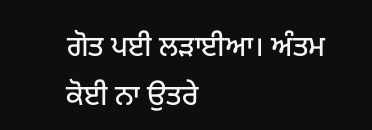ਗੋਤ ਪਈ ਲੜਾਈਆ। ਅੰਤਮ ਕੋਈ ਨਾ ਉਤਰੇ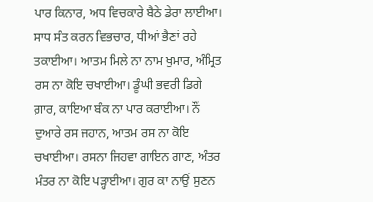ਪਾਰ ਕਿਨਾਰ, ਅਧ ਵਿਚਕਾਰੇ ਬੈਠੇ ਡੇਰਾ ਲਾਈਆ। ਸਾਧ ਸੰਤ ਕਰਨ ਵਿਭਚਾਰ, ਧੀਆਂ ਭੈਣਾਂ ਰਹੇ ਤਕਾਈਆ। ਆਤਮ ਮਿਲੇ ਨਾ ਨਾਮ ਖੁਮਾਰ, ਅੰਮ੍ਰਿਤ ਰਸ ਨਾ ਕੋਇ ਚਖਾਈਆ। ਡੂੰਘੀ ਭਵਰੀ ਡਿਗੇ ਗ਼ਾਰ, ਕਾਇਆ ਬੰਕ ਨਾ ਪਾਰ ਕਰਾਈਆ। ਨੌਂ ਦੁਆਰੇ ਰਸ ਜਹਾਨ, ਆਤਮ ਰਸ ਨਾ ਕੋਇ ਚਖਾਈਆ। ਰਸਨਾ ਜਿਹਵਾ ਗਾਇਨ ਗਾਣ, ਅੰਤਰ ਮੰਤਰ ਨਾ ਕੋਇ ਪੜ੍ਹਾਈਆ। ਗੁਰ ਕਾ ਨਾਉਂ ਸੁਣਨ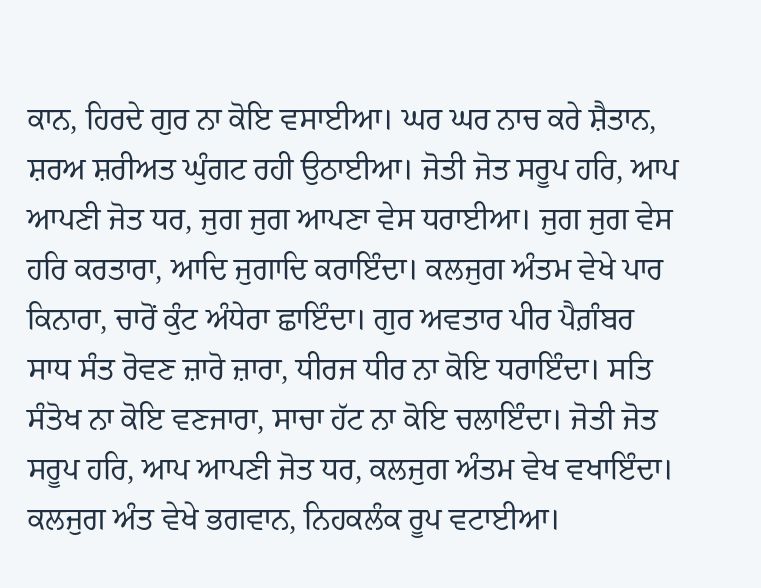ਕਾਨ, ਹਿਰਦੇ ਗੁਰ ਨਾ ਕੋਇ ਵਸਾਈਆ। ਘਰ ਘਰ ਨਾਚ ਕਰੇ ਸ਼ੈਤਾਨ, ਸ਼ਰਅ ਸ਼ਰੀਅਤ ਘੁੰਗਟ ਰਹੀ ਉਠਾਈਆ। ਜੋਤੀ ਜੋਤ ਸਰੂਪ ਹਰਿ, ਆਪ ਆਪਣੀ ਜੋਤ ਧਰ, ਜੁਗ ਜੁਗ ਆਪਣਾ ਵੇਸ ਧਰਾਈਆ। ਜੁਗ ਜੁਗ ਵੇਸ ਹਰਿ ਕਰਤਾਰਾ, ਆਦਿ ਜੁਗਾਦਿ ਕਰਾਇੰਦਾ। ਕਲਜੁਗ ਅੰਤਮ ਵੇਖੇ ਪਾਰ ਕਿਨਾਰਾ, ਚਾਰੋਂ ਕੁੰਟ ਅੰਧੇਰਾ ਛਾਇੰਦਾ। ਗੁਰ ਅਵਤਾਰ ਪੀਰ ਪੈਗ਼ੰਬਰ ਸਾਧ ਸੰਤ ਰੋਵਣ ਜ਼ਾਰੋ ਜ਼ਾਰਾ, ਧੀਰਜ ਧੀਰ ਨਾ ਕੋਇ ਧਰਾਇੰਦਾ। ਸਤਿ ਸੰਤੋਖ ਨਾ ਕੋਇ ਵਣਜਾਰਾ, ਸਾਚਾ ਹੱਟ ਨਾ ਕੋਇ ਚਲਾਇੰਦਾ। ਜੋਤੀ ਜੋਤ ਸਰੂਪ ਹਰਿ, ਆਪ ਆਪਣੀ ਜੋਤ ਧਰ, ਕਲਜੁਗ ਅੰਤਮ ਵੇਖ ਵਖਾਇੰਦਾ। ਕਲਜੁਗ ਅੰਤ ਵੇਖੇ ਭਗਵਾਨ, ਨਿਹਕਲੰਕ ਰੂਪ ਵਟਾਈਆ।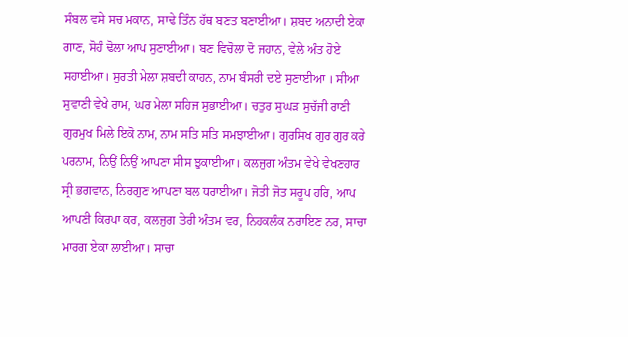ਸੰਬਲ ਵਸੇ ਸਚ ਮਕਾਨ, ਸਾਢੇ ਤਿੰਨ ਹੱਥ ਬਣਤ ਬਣਾਈਆ। ਸ਼ਬਦ ਅਨਾਦੀ ਏਕਾ ਗਾਣ, ਸੋਹੰ ਢੋਲਾ ਆਪ ਸੁਣਾਈਆ। ਬਣ ਵਿਚੋਲਾ ਦੋ ਜਹਾਨ, ਵੇਲੇ ਅੰਤ ਹੋਏ ਸਹਾਈਆ। ਸੁਰਤੀ ਮੇਲਾ ਸ਼ਬਦੀ ਕਾਹਨ, ਨਾਮ ਬੰਸਰੀ ਦਏ ਸੁਣਾਈਆ । ਸੀਆ ਸੁਵਾਣੀ ਵੇਖੇ ਰਾਮ, ਘਰ ਮੇਲਾ ਸਹਿਜ ਸੁਭਾਈਆ। ਚਤੁਰ ਸੁਘੜ ਸੁਚੱਜੀ ਰਾਣੀ ਗੁਰਮੁਖ ਮਿਲੇ ਇਕੋ ਨਾਮ, ਨਾਮ ਸਤਿ ਸਤਿ ਸਮਝਾਈਆ। ਗੁਰਸਿਖ ਗੁਰ ਗੁਰ ਕਰੇ ਪਰਨਾਮ, ਨਿਉਂ ਨਿਉਂ ਆਪਣਾ ਸੀਸ ਝੁਕਾਈਆ। ਕਲਜੁਗ ਅੰਤਮ ਵੇਖੇ ਵੇਖਣਹਾਰ ਸ੍ਰੀ ਭਗਵਾਨ, ਨਿਰਗੁਣ ਆਪਣਾ ਬਲ ਧਰਾਈਆ। ਜੋਤੀ ਜੋਤ ਸਰੂਪ ਹਰਿ, ਆਪ ਆਪਣੀ ਕਿਰਪਾ ਕਰ, ਕਲਜੁਗ ਤੇਰੀ ਅੰਤਮ ਵਰ, ਨਿਹਕਲੰਕ ਨਰਾਇਣ ਨਰ, ਸਾਚਾ ਮਾਰਗ ਏਕਾ ਲਾਈਆ। ਸਾਚਾ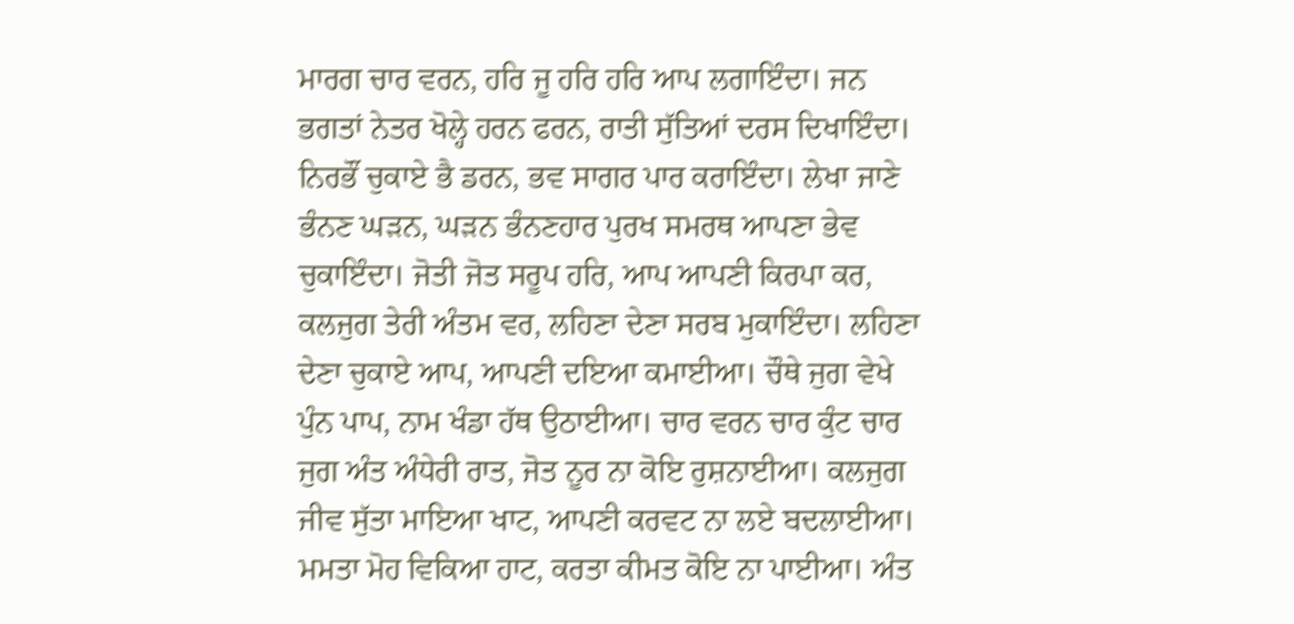ਮਾਰਗ ਚਾਰ ਵਰਨ, ਹਰਿ ਜੂ ਹਰਿ ਹਰਿ ਆਪ ਲਗਾਇੰਦਾ। ਜਨ ਭਗਤਾਂ ਨੇਤਰ ਖੋਲ੍ਹੇ ਹਰਨ ਫਰਨ, ਰਾਤੀ ਸੁੱਤਿਆਂ ਦਰਸ ਦਿਖਾਇੰਦਾ। ਨਿਰਭੌਂ ਚੁਕਾਏ ਭੈ ਡਰਨ, ਭਵ ਸਾਗਰ ਪਾਰ ਕਰਾਇੰਦਾ। ਲੇਖਾ ਜਾਣੇ ਭੰਨਣ ਘੜਨ, ਘੜਨ ਭੰਨਣਹਾਰ ਪੁਰਖ ਸਮਰਥ ਆਪਣਾ ਭੇਵ ਚੁਕਾਇੰਦਾ। ਜੋਤੀ ਜੋਤ ਸਰੂਪ ਹਰਿ, ਆਪ ਆਪਣੀ ਕਿਰਪਾ ਕਰ, ਕਲਜੁਗ ਤੇਰੀ ਅੰਤਮ ਵਰ, ਲਹਿਣਾ ਦੇਣਾ ਸਰਬ ਮੁਕਾਇੰਦਾ। ਲਹਿਣਾ ਦੇਣਾ ਚੁਕਾਏ ਆਪ, ਆਪਣੀ ਦਇਆ ਕਮਾਈਆ। ਚੌਥੇ ਜੁਗ ਵੇਖੇ ਪੁੰਨ ਪਾਪ, ਨਾਮ ਖੰਡਾ ਹੱਥ ਉਠਾਈਆ। ਚਾਰ ਵਰਨ ਚਾਰ ਕੁੰਟ ਚਾਰ ਜੁਗ ਅੰਤ ਅੰਧੇਰੀ ਰਾਤ, ਜੋਤ ਨੂਰ ਨਾ ਕੋਇ ਰੁਸ਼ਨਾਈਆ। ਕਲਜੁਗ ਜੀਵ ਸੁੱਤਾ ਮਾਇਆ ਖਾਟ, ਆਪਣੀ ਕਰਵਟ ਨਾ ਲਏ ਬਦਲਾਈਆ। ਮਮਤਾ ਮੋਹ ਵਿਕਿਆ ਹਾਟ, ਕਰਤਾ ਕੀਮਤ ਕੋਇ ਨਾ ਪਾਈਆ। ਅੰਤ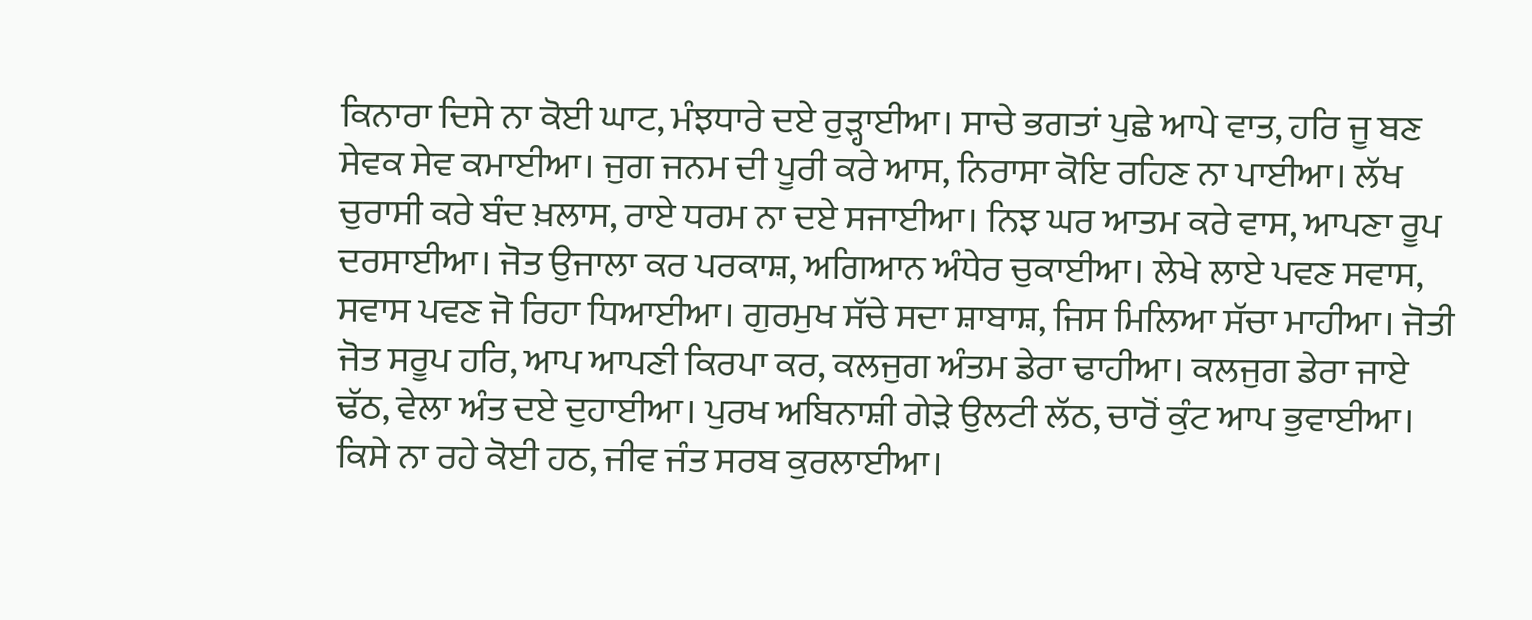ਕਿਨਾਰਾ ਦਿਸੇ ਨਾ ਕੋਈ ਘਾਟ, ਮੰਝਧਾਰੇ ਦਏ ਰੁੜ੍ਹਾਈਆ। ਸਾਚੇ ਭਗਤਾਂ ਪੁਛੇ ਆਪੇ ਵਾਤ, ਹਰਿ ਜੂ ਬਣ ਸੇਵਕ ਸੇਵ ਕਮਾਈਆ। ਜੁਗ ਜਨਮ ਦੀ ਪੂਰੀ ਕਰੇ ਆਸ, ਨਿਰਾਸਾ ਕੋਇ ਰਹਿਣ ਨਾ ਪਾਈਆ। ਲੱਖ ਚੁਰਾਸੀ ਕਰੇ ਬੰਦ ਖ਼ਲਾਸ, ਰਾਏ ਧਰਮ ਨਾ ਦਏ ਸਜਾਈਆ। ਨਿਝ ਘਰ ਆਤਮ ਕਰੇ ਵਾਸ, ਆਪਣਾ ਰੂਪ ਦਰਸਾਈਆ। ਜੋਤ ਉਜਾਲਾ ਕਰ ਪਰਕਾਸ਼, ਅਗਿਆਨ ਅੰਧੇਰ ਚੁਕਾਈਆ। ਲੇਖੇ ਲਾਏ ਪਵਣ ਸਵਾਸ, ਸਵਾਸ ਪਵਣ ਜੋ ਰਿਹਾ ਧਿਆਈਆ। ਗੁਰਮੁਖ ਸੱਚੇ ਸਦਾ ਸ਼ਾਬਾਸ਼, ਜਿਸ ਮਿਲਿਆ ਸੱਚਾ ਮਾਹੀਆ। ਜੋਤੀ ਜੋਤ ਸਰੂਪ ਹਰਿ, ਆਪ ਆਪਣੀ ਕਿਰਪਾ ਕਰ, ਕਲਜੁਗ ਅੰਤਮ ਡੇਰਾ ਢਾਹੀਆ। ਕਲਜੁਗ ਡੇਰਾ ਜਾਏ ਢੱਠ, ਵੇਲਾ ਅੰਤ ਦਏ ਦੁਹਾਈਆ। ਪੁਰਖ ਅਬਿਨਾਸ਼ੀ ਗੇੜੇ ਉਲਟੀ ਲੱਠ, ਚਾਰੋਂ ਕੁੰਟ ਆਪ ਭੁਵਾਈਆ। ਕਿਸੇ ਨਾ ਰਹੇ ਕੋਈ ਹਠ, ਜੀਵ ਜੰਤ ਸਰਬ ਕੁਰਲਾਈਆ।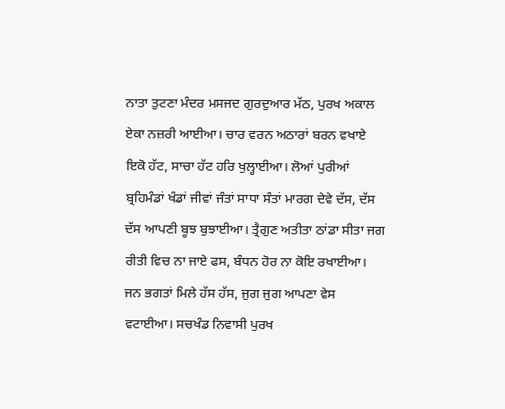ਨਾਤਾ ਤੁਟਣਾ ਮੰਦਰ ਮਸਜਦ ਗੁਰਦੁਆਰ ਮੱਠ, ਪੁਰਖ ਅਕਾਲ ਏਕਾ ਨਜ਼ਰੀ ਆਈਆ। ਚਾਰ ਵਰਨ ਅਠਾਰਾਂ ਬਰਨ ਵਖਾਏ ਇਕੋ ਹੱਟ, ਸਾਚਾ ਹੱਟ ਹਰਿ ਖੁਲ੍ਹਾਈਆ। ਲੋਆਂ ਪੁਰੀਆਂ ਬ੍ਰਹਿਮੰਡਾਂ ਖੰਡਾਂ ਜੀਵਾਂ ਜੰਤਾਂ ਸਾਧਾ ਸੰਤਾਂ ਮਾਰਗ ਦੇਵੇ ਦੱਸ, ਦੱਸ ਦੱਸ ਆਪਣੀ ਬੂਝ ਬੁਝਾਈਆ। ਤ੍ਰੈਗੁਣ ਅਤੀਤਾ ਠਾਂਡਾ ਸੀਤਾ ਜਗ ਰੀਤੀ ਵਿਚ ਨਾ ਜਾਏ ਫਸ, ਬੰਧਨ ਹੋਰ ਨਾ ਕੋਇ ਰਖਾਈਆ। ਜਨ ਭਗਤਾਂ ਮਿਲੇ ਹੱਸ ਹੱਸ, ਜੁਗ ਜੁਗ ਆਪਣਾ ਵੇਸ ਵਟਾਈਆ। ਸਚਖੰਡ ਨਿਵਾਸੀ ਪੁਰਖ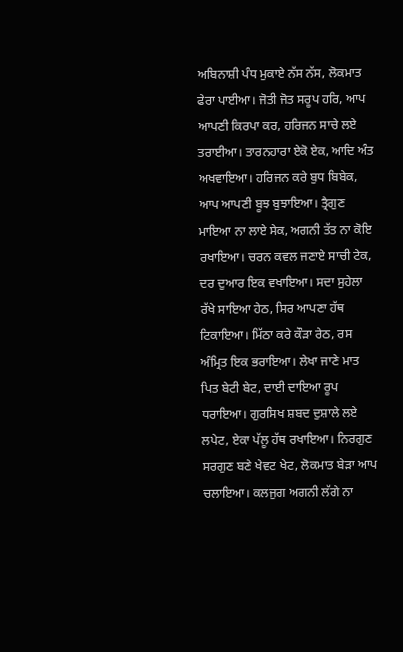ਅਬਿਨਾਸ਼ੀ ਪੰਧ ਮੁਕਾਏ ਨੱਸ ਨੱਸ, ਲੋਕਮਾਤ ਫੇਰਾ ਪਾਈਆ। ਜੋਤੀ ਜੋਤ ਸਰੂਪ ਹਰਿ, ਆਪ ਆਪਣੀ ਕਿਰਪਾ ਕਰ, ਹਰਿਜਨ ਸਾਚੇ ਲਏ ਤਰਾਈਆ। ਤਾਰਨਹਾਰਾ ਏਕੋ ਏਕ, ਆਦਿ ਅੰਤ ਅਖਵਾਇਆ। ਹਰਿਜਨ ਕਰੇ ਬੁਧ ਬਿਬੇਕ, ਆਪ ਆਪਣੀ ਬੂਝ ਬੁਝਾਇਆ। ਤ੍ਰੈਗੁਣ ਮਾਇਆ ਨਾ ਲਾਏ ਸੇਕ, ਅਗਨੀ ਤੱਤ ਨਾ ਕੋਇ ਰਖਾਇਆ। ਚਰਨ ਕਵਲ ਜਣਾਏ ਸਾਚੀ ਟੇਕ, ਦਰ ਦੁਆਰ ਇਕ ਵਖਾਇਆ। ਸਦਾ ਸੁਹੇਲਾ ਰੱਖੇ ਸਾਇਆ ਹੇਠ, ਸਿਰ ਆਪਣਾ ਹੱਥ ਟਿਕਾਇਆ। ਮਿੱਠਾ ਕਰੇ ਕੌੜਾ ਰੇਠ, ਰਸ ਅੰਮ੍ਰਿਤ ਇਕ ਭਰਾਇਆ। ਲੇਖਾ ਜਾਣੇ ਮਾਤ ਪਿਤ ਬੇਟੀ ਬੇਟ, ਦਾਈ ਦਾਇਆ ਰੂਪ ਧਰਾਇਆ। ਗੁਰਸਿਖ ਸ਼ਬਦ ਦੁਸ਼ਾਲੇ ਲਏ ਲਪੇਟ, ਏਕਾ ਪੱਲੂ ਹੱਥ ਰਖਾਇਆ। ਨਿਰਗੁਣ ਸਰਗੁਣ ਬਣੇ ਖੇਵਟ ਖੇਟ, ਲੋਕਮਾਤ ਬੇੜਾ ਆਪ ਚਲਾਇਆ। ਕਲਜੁਗ ਅਗਨੀ ਲੱਗੇ ਨਾ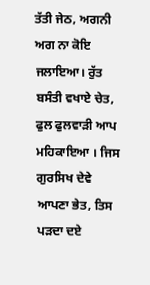ਤੱਤੀ ਜੇਠ, ਅਗਨੀ ਅਗ ਨਾ ਕੋਇ ਜਲਾਇਆ। ਰੁੱਤ ਬਸੰਤੀ ਵਖਾਏ ਚੇਤ, ਫੁਲ ਫੁਲਵਾੜੀ ਆਪ ਮਹਿਕਾਇਆ । ਜਿਸ ਗੁਰਸਿਖ ਦੇਵੇ ਆਪਣਾ ਭੇਤ, ਤਿਸ ਪੜਦਾ ਦਏ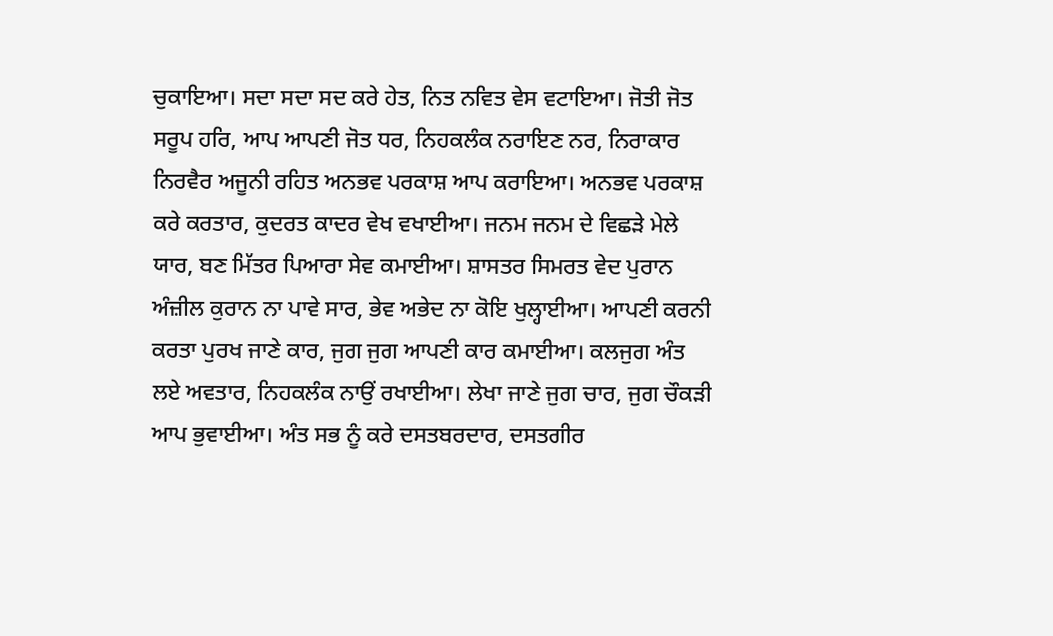ਚੁਕਾਇਆ। ਸਦਾ ਸਦਾ ਸਦ ਕਰੇ ਹੇਤ, ਨਿਤ ਨਵਿਤ ਵੇਸ ਵਟਾਇਆ। ਜੋਤੀ ਜੋਤ ਸਰੂਪ ਹਰਿ, ਆਪ ਆਪਣੀ ਜੋਤ ਧਰ, ਨਿਹਕਲੰਕ ਨਰਾਇਣ ਨਰ, ਨਿਰਾਕਾਰ ਨਿਰਵੈਰ ਅਜੂਨੀ ਰਹਿਤ ਅਨਭਵ ਪਰਕਾਸ਼ ਆਪ ਕਰਾਇਆ। ਅਨਭਵ ਪਰਕਾਸ਼ ਕਰੇ ਕਰਤਾਰ, ਕੁਦਰਤ ਕਾਦਰ ਵੇਖ ਵਖਾਈਆ। ਜਨਮ ਜਨਮ ਦੇ ਵਿਛੜੇ ਮੇਲੇ ਯਾਰ, ਬਣ ਮਿੱਤਰ ਪਿਆਰਾ ਸੇਵ ਕਮਾਈਆ। ਸ਼ਾਸਤਰ ਸਿਮਰਤ ਵੇਦ ਪੁਰਾਨ ਅੰਜ਼ੀਲ ਕੁਰਾਨ ਨਾ ਪਾਵੇ ਸਾਰ, ਭੇਵ ਅਭੇਦ ਨਾ ਕੋਇ ਖੁਲ੍ਹਾਈਆ। ਆਪਣੀ ਕਰਨੀ ਕਰਤਾ ਪੁਰਖ ਜਾਣੇ ਕਾਰ, ਜੁਗ ਜੁਗ ਆਪਣੀ ਕਾਰ ਕਮਾਈਆ। ਕਲਜੁਗ ਅੰਤ ਲਏ ਅਵਤਾਰ, ਨਿਹਕਲੰਕ ਨਾਉਂ ਰਖਾਈਆ। ਲੇਖਾ ਜਾਣੇ ਜੁਗ ਚਾਰ, ਜੁਗ ਚੌਕੜੀ ਆਪ ਭੁਵਾਈਆ। ਅੰਤ ਸਭ ਨੂੰ ਕਰੇ ਦਸਤਬਰਦਾਰ, ਦਸਤਗੀਰ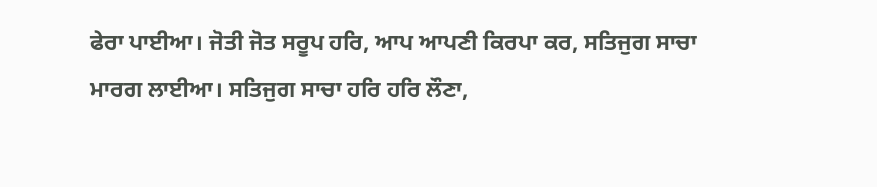ਫੇਰਾ ਪਾਈਆ। ਜੋਤੀ ਜੋਤ ਸਰੂਪ ਹਰਿ, ਆਪ ਆਪਣੀ ਕਿਰਪਾ ਕਰ, ਸਤਿਜੁਗ ਸਾਚਾ ਮਾਰਗ ਲਾਈਆ। ਸਤਿਜੁਗ ਸਾਚਾ ਹਰਿ ਹਰਿ ਲੌਣਾ,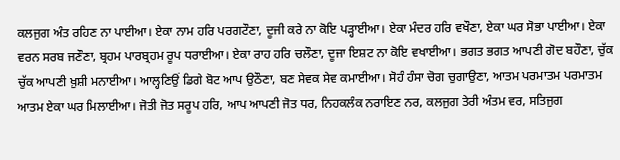ਕਲਜੁਗ ਅੰਤ ਰਹਿਣ ਨਾ ਪਾਈਆ। ਏਕਾ ਨਾਮ ਹਰਿ ਪਰਗਟੌਣਾ, ਦੂਜੀ ਕਰੇ ਨਾ ਕੋਇ ਪੜ੍ਹਾਈਆ। ਏਕਾ ਮੰਦਰ ਹਰਿ ਵਖੌਣਾ, ਏਕਾ ਘਰ ਸੋਭਾ ਪਾਈਆ। ਏਕਾ ਵਰਨ ਸਰਬ ਜਣੌਣਾ, ਬ੍ਰਹਮ ਪਾਰਬ੍ਰਹਮ ਰੂਪ ਧਰਾਈਆ। ਏਕਾ ਰਾਹ ਹਰਿ ਚਲੌਣਾ, ਦੂਜਾ ਇਸ਼ਟ ਨਾ ਕੋਇ ਵਖਾਈਆ। ਭਗਤ ਭਗਤ ਆਪਣੀ ਗੋਦ ਬਹੌਣਾ, ਚੁੱਕ ਚੁੱਕ ਆਪਣੀ ਖ਼ੁਸ਼ੀ ਮਨਾਈਆ। ਆਲ੍ਹਣਿਉਂ ਡਿਗੇ ਬੋਟ ਆਪ ਉਠੌਣਾ, ਬਣ ਸੇਵਕ ਸੇਵ ਕਮਾਈਆ। ਸੋਹੰ ਹੰਸਾ ਚੋਗ ਚੁਗਾਉਣਾ, ਆਤਮ ਪਰਮਾਤਮ ਪਰਮਾਤਮ ਆਤਮ ਏਕਾ ਘਰ ਮਿਲਾਈਆ। ਜੋਤੀ ਜੋਤ ਸਰੂਪ ਹਰਿ, ਆਪ ਆਪਣੀ ਜੋਤ ਧਰ, ਨਿਹਕਲੰਕ ਨਰਾਇਣ ਨਰ, ਕਲਜੁਗ ਤੇਰੀ ਅੰਤਮ ਵਰ, ਸਤਿਜੁਗ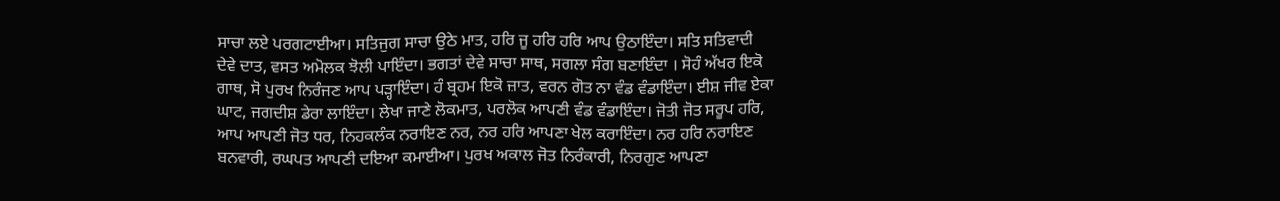ਸਾਚਾ ਲਏ ਪਰਗਟਾਈਆ। ਸਤਿਜੁਗ ਸਾਚਾ ਉਠੇ ਮਾਤ, ਹਰਿ ਜੂ ਹਰਿ ਹਰਿ ਆਪ ਉਠਾਇੰਦਾ। ਸਤਿ ਸਤਿਵਾਦੀ ਦੇਵੇ ਦਾਤ, ਵਸਤ ਅਮੋਲਕ ਝੋਲੀ ਪਾਇੰਦਾ। ਭਗਤਾਂ ਦੇਵੇ ਸਾਚਾ ਸਾਥ, ਸਗਲਾ ਸੰਗ ਬਣਾਇੰਦਾ । ਸੋਹੰ ਅੱਖਰ ਇਕੋ ਗਾਥ, ਸੋ ਪੁਰਖ ਨਿਰੰਜਣ ਆਪ ਪੜ੍ਹਾਇੰਦਾ। ਹੰ ਬ੍ਰਹਮ ਇਕੋ ਜ਼ਾਤ, ਵਰਨ ਗੋਤ ਨਾ ਵੰਡ ਵੰਡਾਇੰਦਾ। ਈਸ਼ ਜੀਵ ਏਕਾ ਘਾਟ, ਜਗਦੀਸ਼ ਡੇਰਾ ਲਾਇੰਦਾ। ਲੇਖਾ ਜਾਣੇ ਲੋਕਮਾਤ, ਪਰਲੋਕ ਆਪਣੀ ਵੰਡ ਵੰਡਾਇੰਦਾ। ਜੋਤੀ ਜੋਤ ਸਰੂਪ ਹਰਿ, ਆਪ ਆਪਣੀ ਜੋਤ ਧਰ, ਨਿਹਕਲੰਕ ਨਰਾਇਣ ਨਰ, ਨਰ ਹਰਿ ਆਪਣਾ ਖੇਲ ਕਰਾਇੰਦਾ। ਨਰ ਹਰਿ ਨਰਾਇਣ ਬਨਵਾਰੀ, ਰਘਪਤ ਆਪਣੀ ਦਇਆ ਕਮਾਈਆ। ਪੁਰਖ ਅਕਾਲ ਜੋਤ ਨਿਰੰਕਾਰੀ, ਨਿਰਗੁਣ ਆਪਣਾ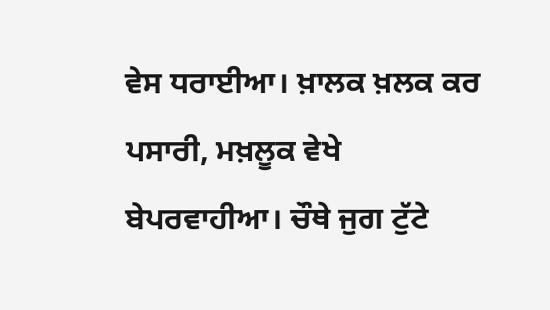ਵੇਸ ਧਰਾਈਆ। ਖ਼ਾਲਕ ਖ਼ਲਕ ਕਰ ਪਸਾਰੀ, ਮਖ਼ਲੂਕ ਵੇਖੇ ਬੇਪਰਵਾਹੀਆ। ਚੌਥੇ ਜੁਗ ਟੁੱਟੇ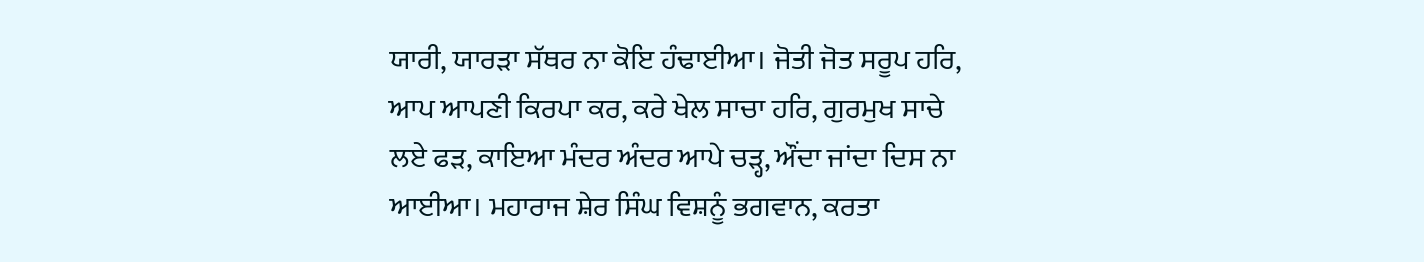ਯਾਰੀ, ਯਾਰੜਾ ਸੱਥਰ ਨਾ ਕੋਇ ਹੰਢਾਈਆ। ਜੋਤੀ ਜੋਤ ਸਰੂਪ ਹਰਿ, ਆਪ ਆਪਣੀ ਕਿਰਪਾ ਕਰ, ਕਰੇ ਖੇਲ ਸਾਚਾ ਹਰਿ, ਗੁਰਮੁਖ ਸਾਚੇ ਲਏ ਫੜ, ਕਾਇਆ ਮੰਦਰ ਅੰਦਰ ਆਪੇ ਚੜ੍ਹ, ਔਂਦਾ ਜਾਂਦਾ ਦਿਸ ਨਾ ਆਈਆ। ਮਹਾਰਾਜ ਸ਼ੇਰ ਸਿੰਘ ਵਿਸ਼ਨੂੰ ਭਗਵਾਨ, ਕਰਤਾ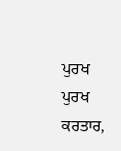ਪੁਰਖ ਪੁਰਖ ਕਰਤਾਰ,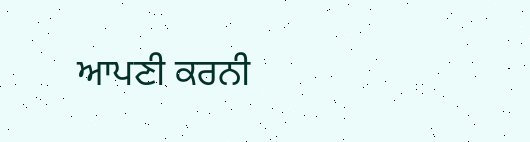ਆਪਣੀ ਕਰਨੀ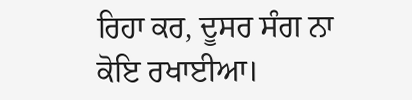ਰਿਹਾ ਕਰ, ਦੂਸਰ ਸੰਗ ਨਾ ਕੋਇ ਰਖਾਈਆ।